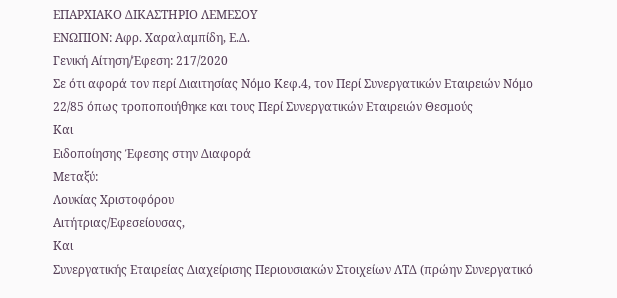ΕΠΑΡΧΙΑΚΟ ΔΙΚΑΣΤΗΡΙΟ ΛΕΜΕΣΟΥ
ΕΝΩΠΙΟΝ: Αφρ. Χαραλαμπίδη, Ε.Δ.
Γενική Αίτηση/Έφεση: 217/2020
Σε ότι αφορά τον περί Διαιτησίας Νόμο Κεφ.4, τον Περί Συνεργατικών Εταιρειών Νόμο 22/85 όπως τροποποιήθηκε και τους Περί Συνεργατικών Εταιρειών Θεσμούς
Και
Ειδοποίησης Έφεσης στην Διαφορά
Μεταξύ:
Λουκίας Χριστοφόρου
Αιτήτριας/Εφεσείουσας,
Και
Συνεργατικής Εταιρείας Διαχείρισης Περιουσιακών Στοιχείων ΛΤΔ (πρώην Συνεργατικό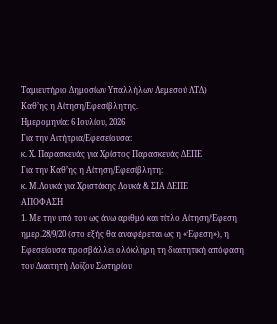Ταμιευτήριο Δημοσίων Υπαλλήλων Λεμεσού ΛΤΔ)
Καθ’ης η Αίτηση/Εφεσίβλητης.
Ημερομηνία: 6 Ιουλίου, 2026
Για την Αιτήτρια/Εφεσείουσα:
κ. Χ. Παρασκευάς για Χρίστος Παρασκευάς ΔΕΠΕ
Για την Καθ’ης η Αίτηση/Εφεσίβλητη:
κ. Μ.Λουκά για Χριστάκης Λουκά & ΣΙΑ ΔΕΠΕ
ΑΠΟΦΑΣΗ
1. Με την υπό τον ως άνω αριθμό και τίτλο Αίτηση/Έφεση ημερ.28/9/20 (στο εξής θα αναφέρεται ως η «Έφεση»), η Εφεσείουσα προσβάλλει ολόκληρη τη διαιτητική απόφαση του Διαιτητή Λοϊζου Σωτηρίου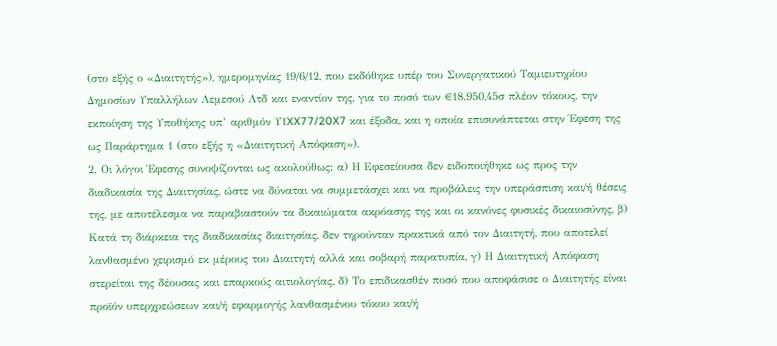(στο εξής ο «Διαιτητής»), ημερομηνίας 19/6/12, που εκδόθηκε υπέρ του Συνεργατικού Ταμιευτηρίου Δημοσίων Υπαλλήλων Λεμεσού Λτδ και εναντίον της, για το ποσό των €18.950,45σ πλέον τόκους, την εκποίηση της Υποθήκης υπ’ αριθμόν Υ1XX77/20X7 και έξοδα, και η οποία επισυνάπτεται στην Έφεση της ως Παράρτημα 1 (στο εξής η «Διαιτητική Απόφαση»).
2. Οι λόγοι Έφεσης συνοψίζονται ως ακολούθως: α) Η Εφεσείουσα δεν ειδοποιήθηκε ως προς την διαδικασία της Διαιτησίας, ώστε να δύναται να συμμετάσχει και να προβάλεις την υπεράσπιση και/ή θέσεις της, με αποτέλεσμα να παραβιαστούν τα δικαιώματα ακρόασης της και οι κανόνες φυσικές δικαιοσύνης, β) Κατά τη διάρκεια της διαδικασίας διαιτησίας, δεν τηρούνταν πρακτικά από τον Διαιτητή, που αποτελεί λανθασμένο χειρισμό εκ μέρους του Διαιτητή αλλά και σοβαρή παρατυπία, γ) Η Διαιτητική Απόφαση στερείται της δέουσας και επαρκούς αιτιολογίας, δ) Το επιδικασθέν ποσό που αποφάσισε ο Διαιτητής είναι προϊόν υπερχρεώσεων και/ή εφαρμογής λανθασμένου τόκου και/ή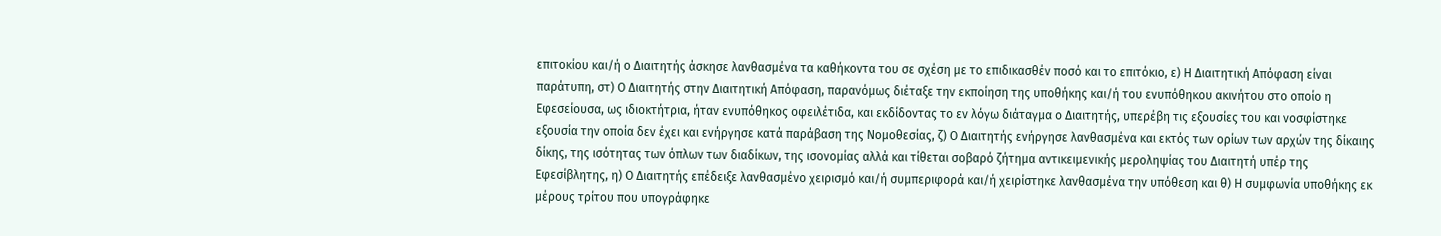επιτοκίου και/ή ο Διαιτητής άσκησε λανθασμένα τα καθήκοντα του σε σχέση με το επιδικασθέν ποσό και το επιτόκιο, ε) Η Διαιτητική Απόφαση είναι παράτυπη, στ) Ο Διαιτητής στην Διαιτητική Απόφαση, παρανόμως διέταξε την εκποίηση της υποθήκης και/ή του ενυπόθηκου ακινήτου στο οποίο η Εφεσείουσα, ως ιδιοκτήτρια, ήταν ενυπόθηκος οφειλέτιδα, και εκδίδοντας το εν λόγω διάταγμα ο Διαιτητής, υπερέβη τις εξουσίες του και νοσφίστηκε εξουσία την οποία δεν έχει και ενήργησε κατά παράβαση της Νομοθεσίας, ζ) Ο Διαιτητής ενήργησε λανθασμένα και εκτός των ορίων των αρχών της δίκαιης δίκης, της ισότητας των όπλων των διαδίκων, της ισονομίας αλλά και τίθεται σοβαρό ζήτημα αντικειμενικής μεροληψίας του Διαιτητή υπέρ της Εφεσίβλητης, η) Ο Διαιτητής επέδειξε λανθασμένο χειρισμό και/ή συμπεριφορά και/ή χειρίστηκε λανθασμένα την υπόθεση και θ) Η συμφωνία υποθήκης εκ μέρους τρίτου που υπογράφηκε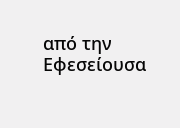από την Εφεσείουσα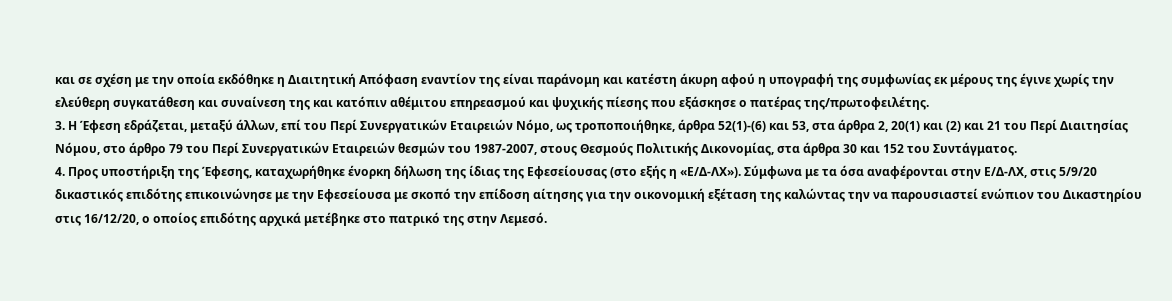και σε σχέση με την οποία εκδόθηκε η Διαιτητική Απόφαση εναντίον της είναι παράνομη και κατέστη άκυρη αφού η υπογραφή της συμφωνίας εκ μέρους της έγινε χωρίς την ελεύθερη συγκατάθεση και συναίνεση της και κατόπιν αθέμιτου επηρεασμού και ψυχικής πίεσης που εξάσκησε ο πατέρας της/πρωτοφειλέτης.
3. Η Έφεση εδράζεται, μεταξύ άλλων, επί του Περί Συνεργατικών Εταιρειών Νόμο, ως τροποποιήθηκε, άρθρα 52(1)-(6) και 53, στα άρθρα 2, 20(1) και (2) και 21 του Περί Διαιτησίας Νόμου, στο άρθρο 79 του Περί Συνεργατικών Εταιρειών θεσμών του 1987-2007, στους Θεσμούς Πολιτικής Δικονομίας, στα άρθρα 30 και 152 του Συντάγματος.
4. Προς υποστήριξη της Έφεσης, καταχωρήθηκε ένορκη δήλωση της ίδιας της Εφεσείουσας (στο εξής η «Ε/Δ-ΛΧ»). Σύμφωνα με τα όσα αναφέρονται στην Ε/Δ-ΛΧ, στις 5/9/20 δικαστικός επιδότης επικοινώνησε με την Εφεσείουσα με σκοπό την επίδοση αίτησης για την οικονομική εξέταση της καλώντας την να παρουσιαστεί ενώπιον του Δικαστηρίου στις 16/12/20, ο οποίος επιδότης αρχικά μετέβηκε στο πατρικό της στην Λεμεσό.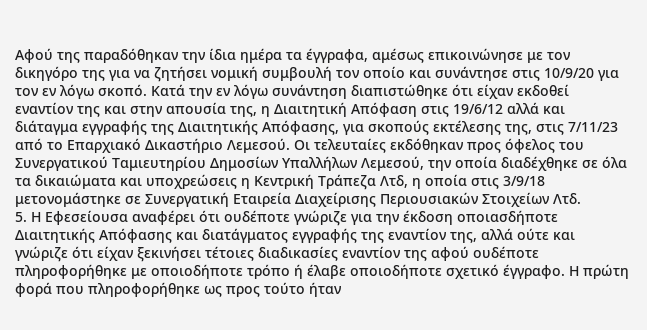Αφού της παραδόθηκαν την ίδια ημέρα τα έγγραφα, αμέσως επικοινώνησε με τον δικηγόρο της για να ζητήσει νομική συμβουλή τον οποίο και συνάντησε στις 10/9/20 για τον εν λόγω σκοπό. Κατά την εν λόγω συνάντηση διαπιστώθηκε ότι είχαν εκδοθεί εναντίον της και στην απουσία της, η Διαιτητική Απόφαση στις 19/6/12 αλλά και διάταγμα εγγραφής της Διαιτητικής Απόφασης, για σκοπούς εκτέλεσης της, στις 7/11/23 από το Επαρχιακό Δικαστήριο Λεμεσού. Οι τελευταίες εκδόθηκαν προς όφελος του Συνεργατικού Ταμιευτηρίου Δημοσίων Υπαλλήλων Λεμεσού, την οποία διαδέχθηκε σε όλα τα δικαιώματα και υποχρεώσεις η Κεντρική Τράπεζα Λτδ, η οποία στις 3/9/18 μετονομάστηκε σε Συνεργατική Εταιρεία Διαχείρισης Περιουσιακών Στοιχείων Λτδ.
5. Η Εφεσείουσα αναφέρει ότι ουδέποτε γνώριζε για την έκδοση οποιασδήποτε Διαιτητικής Απόφασης και διατάγματος εγγραφής της εναντίον της, αλλά ούτε και γνώριζε ότι είχαν ξεκινήσει τέτοιες διαδικασίες εναντίον της αφού ουδέποτε πληροφορήθηκε με οποιοδήποτε τρόπο ή έλαβε οποιοδήποτε σχετικό έγγραφο. Η πρώτη φορά που πληροφορήθηκε ως προς τούτο ήταν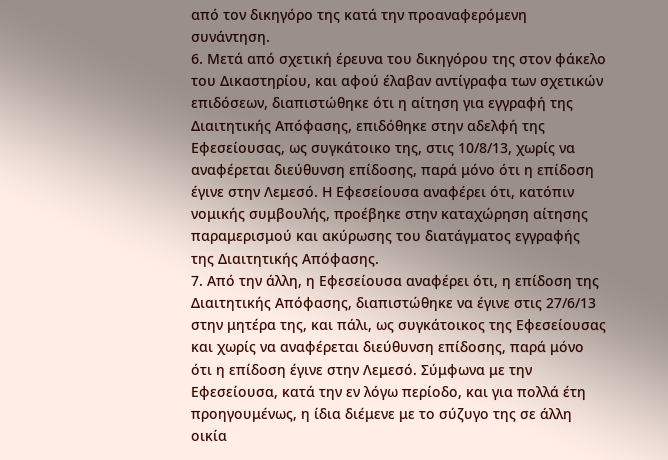από τον δικηγόρο της κατά την προαναφερόμενη συνάντηση.
6. Μετά από σχετική έρευνα του δικηγόρου της στον φάκελο του Δικαστηρίου, και αφού έλαβαν αντίγραφα των σχετικών επιδόσεων, διαπιστώθηκε ότι η αίτηση για εγγραφή της Διαιτητικής Απόφασης, επιδόθηκε στην αδελφή της Εφεσείουσας, ως συγκάτοικο της, στις 10/8/13, χωρίς να αναφέρεται διεύθυνση επίδοσης, παρά μόνο ότι η επίδοση έγινε στην Λεμεσό. Η Εφεσείουσα αναφέρει ότι, κατόπιν νομικής συμβουλής, προέβηκε στην καταχώρηση αίτησης παραμερισμού και ακύρωσης του διατάγματος εγγραφής της Διαιτητικής Απόφασης.
7. Από την άλλη, η Εφεσείουσα αναφέρει ότι, η επίδοση της Διαιτητικής Απόφασης, διαπιστώθηκε να έγινε στις 27/6/13 στην μητέρα της, και πάλι, ως συγκάτοικος της Εφεσείουσας και χωρίς να αναφέρεται διεύθυνση επίδοσης, παρά μόνο ότι η επίδοση έγινε στην Λεμεσό. Σύμφωνα με την Εφεσείουσα, κατά την εν λόγω περίοδο, και για πολλά έτη προηγουμένως, η ίδια διέμενε με το σύζυγο της σε άλλη οικία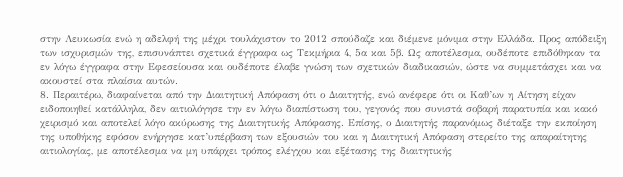στην Λευκωσία ενώ η αδελφή της μέχρι τουλάχιστον το 2012 σπούδαζε και διέμενε μόνιμα στην Ελλάδα. Προς απόδειξη των ισχυρισμών της, επισυνάπτει σχετικά έγγραφα ως Τεκμήρια 4, 5α και 5β. Ως αποτέλεσμα, ουδέποτε επιδόθηκαν τα εν λόγω έγγραφα στην Εφεσείουσα και ουδέποτε έλαβε γνώση των σχετικών διαδικασιών, ώστε να συμμετάσχει και να ακουστεί στα πλαίσια αυτών.
8. Περαιτέρω, διαφαίνεται από την Διαιτητική Απόφαση ότι ο Διαιτητής, ενώ ανέφερε ότι οι Καθ’ων η Αίτηση είχαν ειδοποιηθεί κατάλληλα, δεν αιτιολόγησε την εν λόγω διαπίστωση του, γεγονός που συνιστά σοβαρή παρατυπία και κακό χειρισμό και αποτελεί λόγο ακύρωσης της Διαιτητικής Απόφασης. Επίσης, ο Διαιτητής παρανόμως διέταξε την εκποίηση της υποθήκης εφόσον ενήργησε κατ’υπέρβαση των εξουσιών του και η Διαιτητική Απόφαση στερείτο της απαραίτητης αιτιολογίας, με αποτέλεσμα να μη υπάρχει τρόπος ελέγχου και εξέτασης της διαιτητικής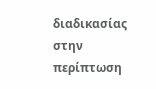διαδικασίας στην περίπτωση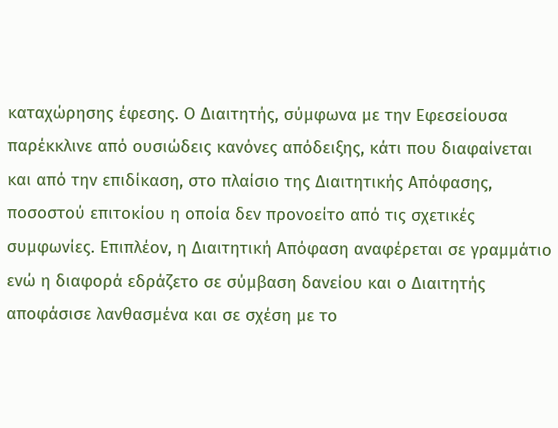καταχώρησης έφεσης. Ο Διαιτητής, σύμφωνα με την Εφεσείουσα παρέκκλινε από ουσιώδεις κανόνες απόδειξης, κάτι που διαφαίνεται και από την επιδίκαση, στο πλαίσιο της Διαιτητικής Απόφασης, ποσοστού επιτοκίου η οποία δεν προνοείτο από τις σχετικές συμφωνίες. Επιπλέον, η Διαιτητική Απόφαση αναφέρεται σε γραμμάτιο ενώ η διαφορά εδράζετο σε σύμβαση δανείου και ο Διαιτητής αποφάσισε λανθασμένα και σε σχέση με το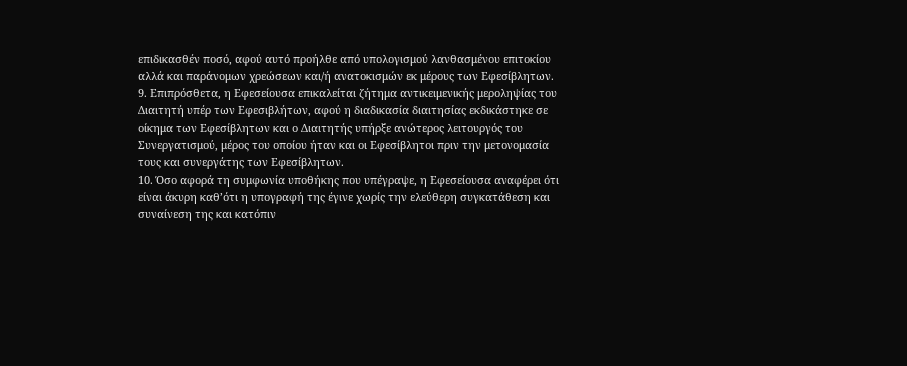επιδικασθέν ποσό, αφού αυτό προήλθε από υπολογισμού λανθασμένου επιτοκίου αλλά και παράνομων χρεώσεων και/ή ανατοκισμών εκ μέρους των Εφεσίβλητων.
9. Επιπρόσθετα, η Εφεσείουσα επικαλείται ζήτημα αντικειμενικής μεροληψίας του Διαιτητή υπέρ των Εφεσιβλήτων, αφού η διαδικασία διαιτησίας εκδικάστηκε σε οίκημα των Εφεσίβλητων και ο Διαιτητής υπήρξε ανώτερος λειτουργός του Συνεργατισμού, μέρος του οποίου ήταν και οι Εφεσίβλητοι πριν την μετονομασία τους και συνεργάτης των Εφεσίβλητων.
10. Όσο αφορά τη συμφωνία υποθήκης που υπέγραψε, η Εφεσείουσα αναφέρει ότι είναι άκυρη καθ’ότι η υπογραφή της έγινε χωρίς την ελεύθερη συγκατάθεση και συναίνεση της και κατόπιν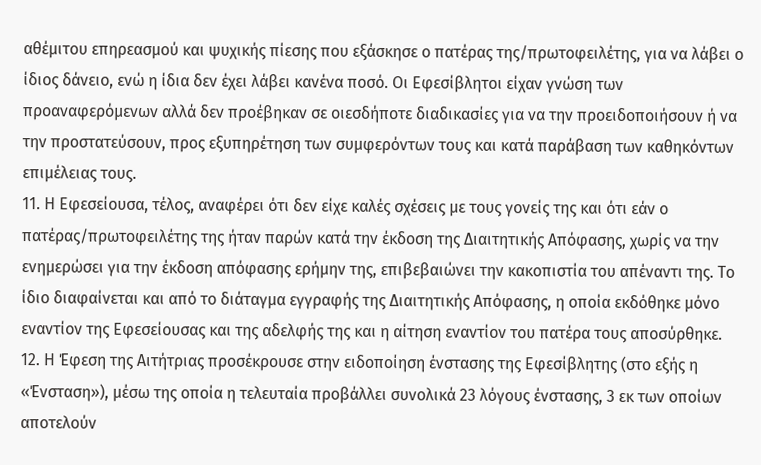αθέμιτου επηρεασμού και ψυχικής πίεσης που εξάσκησε ο πατέρας της/πρωτοφειλέτης, για να λάβει ο ίδιος δάνειο, ενώ η ίδια δεν έχει λάβει κανένα ποσό. Οι Εφεσίβλητοι είχαν γνώση των προαναφερόμενων αλλά δεν προέβηκαν σε οιεσδήποτε διαδικασίες για να την προειδοποιήσουν ή να την προστατεύσουν, προς εξυπηρέτηση των συμφερόντων τους και κατά παράβαση των καθηκόντων επιμέλειας τους.
11. Η Εφεσείουσα, τέλος, αναφέρει ότι δεν είχε καλές σχέσεις με τους γονείς της και ότι εάν ο πατέρας/πρωτοφειλέτης της ήταν παρών κατά την έκδοση της Διαιτητικής Απόφασης, χωρίς να την ενημερώσει για την έκδοση απόφασης ερήμην της, επιβεβαιώνει την κακοπιστία του απέναντι της. Το ίδιο διαφαίνεται και από το διάταγμα εγγραφής της Διαιτητικής Απόφασης, η οποία εκδόθηκε μόνο εναντίον της Εφεσείουσας και της αδελφής της και η αίτηση εναντίον του πατέρα τους αποσύρθηκε.
12. Η Έφεση της Αιτήτριας προσέκρουσε στην ειδοποίηση ένστασης της Εφεσίβλητης (στο εξής η «Ένσταση»), μέσω της οποία η τελευταία προβάλλει συνολικά 23 λόγους ένστασης, 3 εκ των οποίων αποτελούν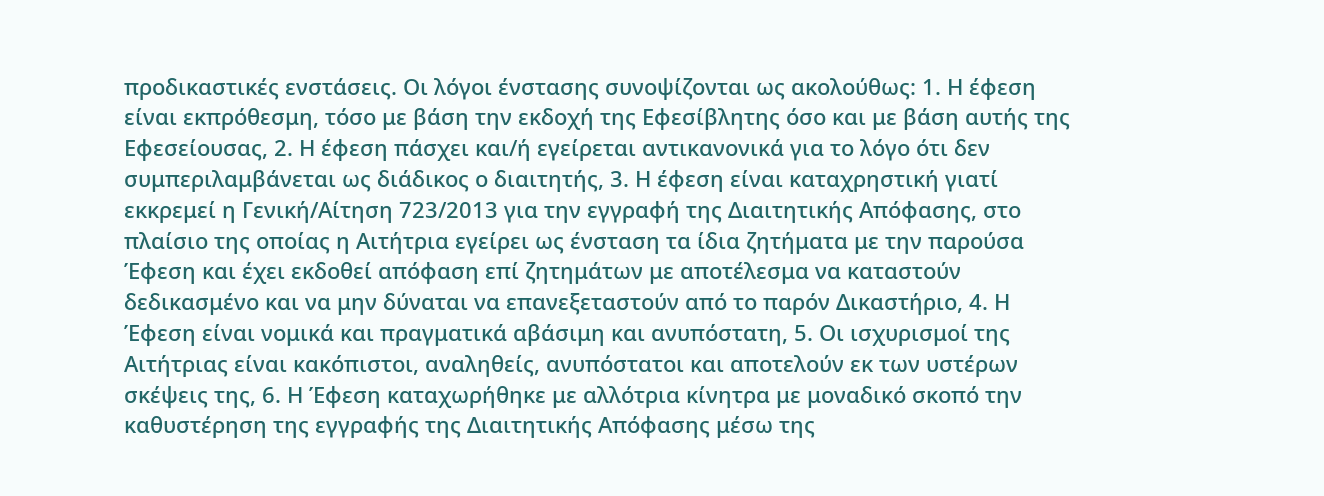προδικαστικές ενστάσεις. Οι λόγοι ένστασης συνοψίζονται ως ακολούθως: 1. Η έφεση είναι εκπρόθεσμη, τόσο με βάση την εκδοχή της Εφεσίβλητης όσο και με βάση αυτής της Εφεσείουσας, 2. Η έφεση πάσχει και/ή εγείρεται αντικανονικά για το λόγο ότι δεν συμπεριλαμβάνεται ως διάδικος ο διαιτητής, 3. Η έφεση είναι καταχρηστική γιατί εκκρεμεί η Γενική/Αίτηση 723/2013 για την εγγραφή της Διαιτητικής Απόφασης, στο πλαίσιο της οποίας η Αιτήτρια εγείρει ως ένσταση τα ίδια ζητήματα με την παρούσα Έφεση και έχει εκδοθεί απόφαση επί ζητημάτων με αποτέλεσμα να καταστούν δεδικασμένο και να μην δύναται να επανεξεταστούν από το παρόν Δικαστήριο, 4. Η Έφεση είναι νομικά και πραγματικά αβάσιμη και ανυπόστατη, 5. Οι ισχυρισμοί της Αιτήτριας είναι κακόπιστοι, αναληθείς, ανυπόστατοι και αποτελούν εκ των υστέρων σκέψεις της, 6. Η Έφεση καταχωρήθηκε με αλλότρια κίνητρα με μοναδικό σκοπό την καθυστέρηση της εγγραφής της Διαιτητικής Απόφασης μέσω της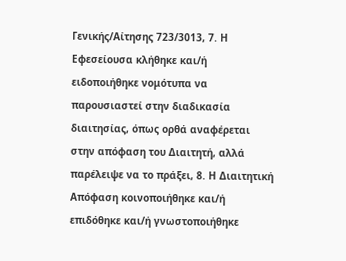Γενικής/Αίτησης 723/3013, 7. Η Εφεσείουσα κλήθηκε και/ή ειδοποιήθηκε νομότυπα να παρουσιαστεί στην διαδικασία διαιτησίας, όπως ορθά αναφέρεται στην απόφαση του Διαιτητή, αλλά παρέλειψε να το πράξει, 8. Η Διαιτητική Απόφαση κοινοποιήθηκε και/ή επιδόθηκε και/ή γνωστοποιήθηκε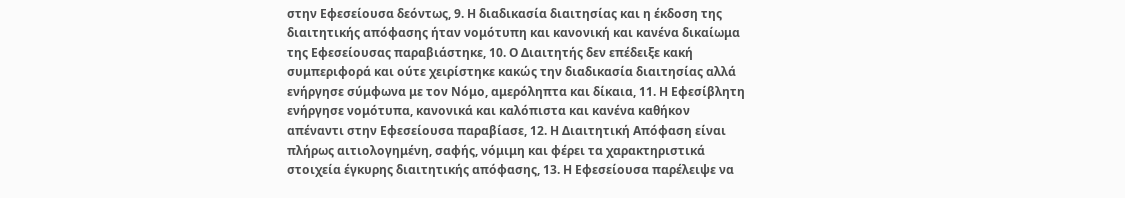στην Εφεσείουσα δεόντως, 9. Η διαδικασία διαιτησίας και η έκδοση της διαιτητικής απόφασης ήταν νομότυπη και κανονική και κανένα δικαίωμα της Εφεσείουσας παραβιάστηκε, 10. Ο Διαιτητής δεν επέδειξε κακή συμπεριφορά και ούτε χειρίστηκε κακώς την διαδικασία διαιτησίας αλλά ενήργησε σύμφωνα με τον Νόμο, αμερόληπτα και δίκαια, 11. Η Εφεσίβλητη ενήργησε νομότυπα, κανονικά και καλόπιστα και κανένα καθήκον απέναντι στην Εφεσείουσα παραβίασε, 12. Η Διαιτητική Απόφαση είναι πλήρως αιτιολογημένη, σαφής, νόμιμη και φέρει τα χαρακτηριστικά στοιχεία έγκυρης διαιτητικής απόφασης, 13. Η Εφεσείουσα παρέλειψε να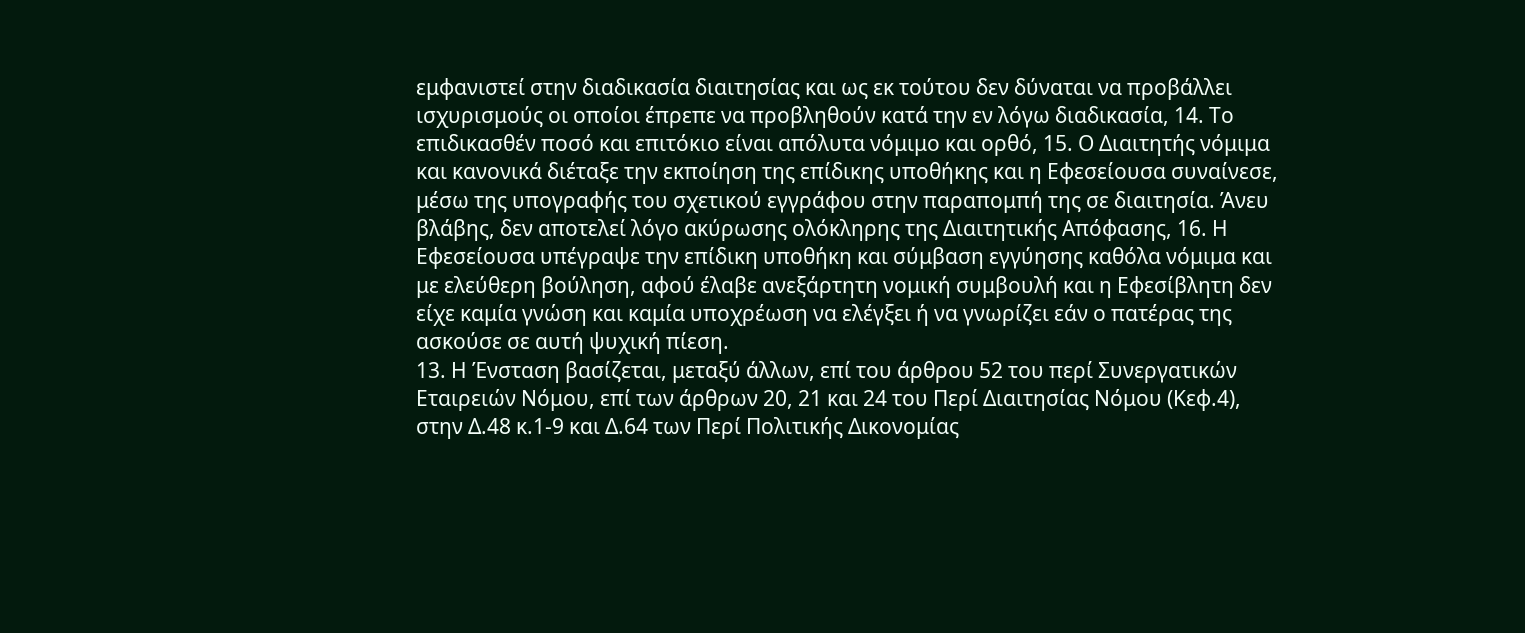εμφανιστεί στην διαδικασία διαιτησίας και ως εκ τούτου δεν δύναται να προβάλλει ισχυρισμούς οι οποίοι έπρεπε να προβληθούν κατά την εν λόγω διαδικασία, 14. Το επιδικασθέν ποσό και επιτόκιο είναι απόλυτα νόμιμο και ορθό, 15. Ο Διαιτητής νόμιμα και κανονικά διέταξε την εκποίηση της επίδικης υποθήκης και η Εφεσείουσα συναίνεσε, μέσω της υπογραφής του σχετικού εγγράφου στην παραπομπή της σε διαιτησία. Άνευ βλάβης, δεν αποτελεί λόγο ακύρωσης ολόκληρης της Διαιτητικής Απόφασης, 16. Η Εφεσείουσα υπέγραψε την επίδικη υποθήκη και σύμβαση εγγύησης καθόλα νόμιμα και με ελεύθερη βούληση, αφού έλαβε ανεξάρτητη νομική συμβουλή και η Εφεσίβλητη δεν είχε καμία γνώση και καμία υποχρέωση να ελέγξει ή να γνωρίζει εάν ο πατέρας της ασκούσε σε αυτή ψυχική πίεση.
13. Η Ένσταση βασίζεται, μεταξύ άλλων, επί του άρθρου 52 του περί Συνεργατικών Εταιρειών Νόμου, επί των άρθρων 20, 21 και 24 του Περί Διαιτησίας Νόμου (Κεφ.4), στην Δ.48 κ.1-9 και Δ.64 των Περί Πολιτικής Δικονομίας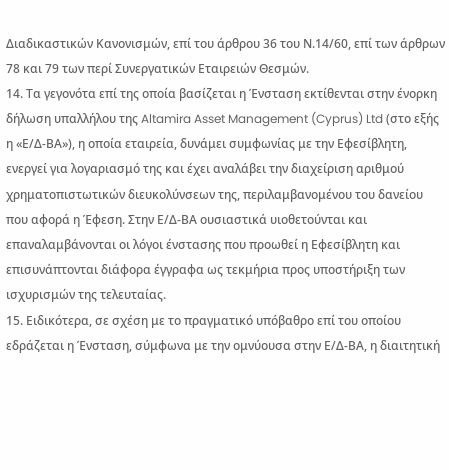Διαδικαστικών Κανονισμών, επί του άρθρου 36 του Ν.14/60, επί των άρθρων 78 και 79 των περί Συνεργατικών Εταιρειών Θεσμών.
14. Τα γεγονότα επί της οποία βασίζεται η Ένσταση εκτίθενται στην ένορκη δήλωση υπαλλήλου της Altamira Asset Management (Cyprus) Ltd (στο εξής η «Ε/Δ-ΒΑ»), η οποία εταιρεία, δυνάμει συμφωνίας με την Εφεσίβλητη, ενεργεί για λογαριασμό της και έχει αναλάβει την διαχείριση αριθμού χρηματοπιστωτικών διευκολύνσεων της, περιλαμβανομένου του δανείου που αφορά η Έφεση. Στην Ε/Δ-ΒΑ ουσιαστικά υιοθετούνται και επαναλαμβάνονται οι λόγοι ένστασης που προωθεί η Εφεσίβλητη και επισυνάπτονται διάφορα έγγραφα ως τεκμήρια προς υποστήριξη των ισχυρισμών της τελευταίας.
15. Ειδικότερα, σε σχέση με το πραγματικό υπόβαθρο επί του οποίου εδράζεται η Ένσταση, σύμφωνα με την ομνύουσα στην Ε/Δ-ΒΑ, η διαιτητική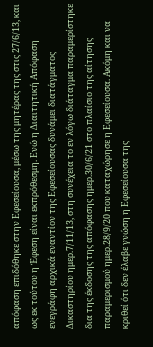απόφαση επιδόθηκε στην Εφεσείουσα, μέσω της μητέρας της στις 27/6/13, και ως εκ τούτου η Έφεση είναι εκπρόθεσμη. Ενώ η Διαιτητική Απόφαση ενεγράφη αρχικά εναντίον της Εφεσείουσας δυνάμει διατάγματος Δικαστηρίου ημερ.7/11/13, στη συνέχεια το εν λόγω διάταγμα παραμερίστηκε δια της έκδοσης της απόφασης ημερ.30/6/21 στο πλαίσιο της αίτησης παραμερισμού ημερ.28/9/20 που καταχώρησε η Εφεσείουσα. Ακόμη και να κριθεί ότι δεν έλαβε γνώση η Εφεσείουσα της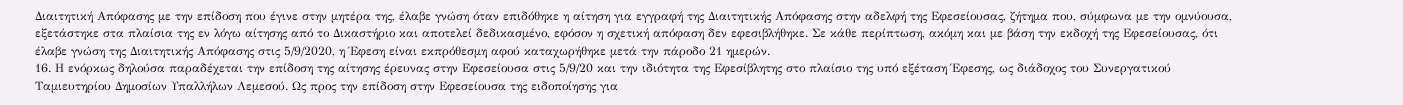Διαιτητική Απόφασης με την επίδοση που έγινε στην μητέρα της, έλαβε γνώση όταν επιδόθηκε η αίτηση για εγγραφή της Διαιτητικής Απόφασης στην αδελφή της Εφεσείουσας, ζήτημα που, σύμφωνα με την ομνύουσα, εξετάστηκε στα πλαίσια της εν λόγω αίτησης από το Δικαστήριο και αποτελεί δεδικασμένο, εφόσον η σχετική απόφαση δεν εφεσιβλήθηκε. Σε κάθε περίπτωση, ακόμη και με βάση την εκδοχή της Εφεσείουσας, ότι έλαβε γνώση της Διαιτητικής Απόφασης στις 5/9/2020, η Έφεση είναι εκπρόθεσμη αφού καταχωρήθηκε μετά την πάροδο 21 ημερών.
16. Η ενόρκως δηλούσα παραδέχεται την επίδοση της αίτησης έρευνας στην Εφεσείουσα στις 5/9/20 και την ιδιότητα της Εφεσίβλητης στο πλαίσιο της υπό εξέταση Έφεσης, ως διάδοχος του Συνεργατικού Ταμιευτηρίου Δημοσίων Υπαλλήλων Λεμεσού. Ως προς την επίδοση στην Εφεσείουσα της ειδοποίησης για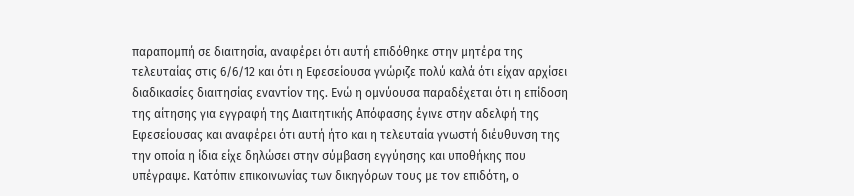παραπομπή σε διαιτησία, αναφέρει ότι αυτή επιδόθηκε στην μητέρα της τελευταίας στις 6/6/12 και ότι η Εφεσείουσα γνώριζε πολύ καλά ότι είχαν αρχίσει διαδικασίες διαιτησίας εναντίον της. Ενώ η ομνύουσα παραδέχεται ότι η επίδοση της αίτησης για εγγραφή της Διαιτητικής Απόφασης έγινε στην αδελφή της Εφεσείουσας και αναφέρει ότι αυτή ήτο και η τελευταία γνωστή διέυθυνση της την οποία η ίδια είχε δηλώσει στην σύμβαση εγγύησης και υποθήκης που υπέγραψε. Κατόπιν επικοινωνίας των δικηγόρων τους με τον επιδότη, ο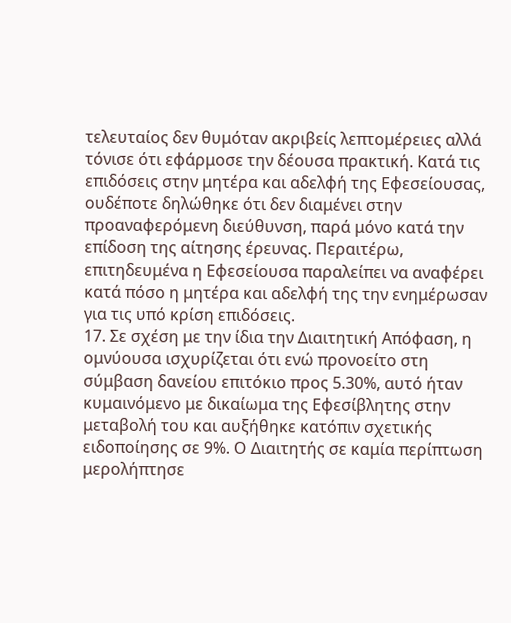τελευταίος δεν θυμόταν ακριβείς λεπτομέρειες αλλά τόνισε ότι εφάρμοσε την δέουσα πρακτική. Κατά τις επιδόσεις στην μητέρα και αδελφή της Εφεσείουσας, ουδέποτε δηλώθηκε ότι δεν διαμένει στην προαναφερόμενη διεύθυνση, παρά μόνο κατά την επίδοση της αίτησης έρευνας. Περαιτέρω, επιτηδευμένα η Εφεσείουσα παραλείπει να αναφέρει κατά πόσο η μητέρα και αδελφή της την ενημέρωσαν για τις υπό κρίση επιδόσεις.
17. Σε σχέση με την ίδια την Διαιτητική Απόφαση, η ομνύουσα ισχυρίζεται ότι ενώ προνοείτο στη σύμβαση δανείου επιτόκιο προς 5.30%, αυτό ήταν κυμαινόμενο με δικαίωμα της Εφεσίβλητης στην μεταβολή του και αυξήθηκε κατόπιν σχετικής ειδοποίησης σε 9%. Ο Διαιτητής σε καμία περίπτωση μερολήπτησε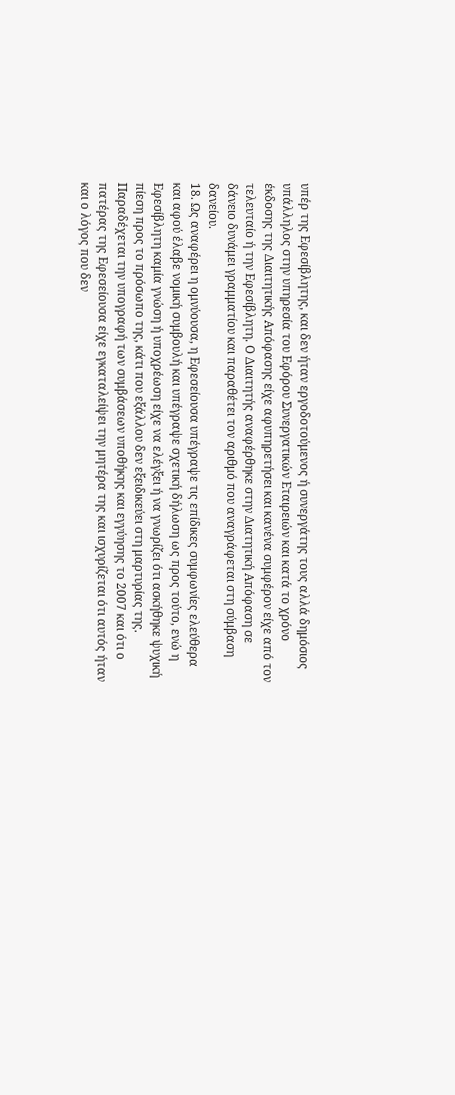υπέρ της Εφεσίβλητης, και δεν ήταν εργοδοτούμενος ή συνεργάτης τους αλλά δημόσιος υπάλληλος στην υπηρεσία του Εφόρου Συνεργατικών Εταιρειών και κατά το χρόνο έκδοσης της Διαιτητικής Απόφασης είχε αφυπηρετήσει και κανένα συμφέρον είχε από τον τελευταίο ή την Εφεσίβλητη. Ο Διαιτητής αναφέρθηκε στην Διατητική Απόφαση σε δάνειο δυνάμει γραμματίου και παραθέτει τον αριθμό που αναγράφεται στη σύμβαση δανείου.
18. Ως αναφέρει η ομνύουσα, η Εφεσείουσα υπέγραψε τις επίδικες συμφωνίες ελεύθερα και αφού έλαβε νομική συμβουλή και υπέγραψε σχετική δήλωση ως προς τούτο, ενώ η Εφεσίβλητη καμία γνώση ή υποχρέωση είχε να ελέγξει ή να γνωρίζει ότι ασκήθηκε ψυχική πίεση προς το πρόσωπο της, κάτι που εξάλλου δεν εξειδικεύει στη μαρτυρίας της. Παραδέχεται την υπογραφή των συμβάσεων υποθήκης και εγγύησης το 2007 και ότι ο πατέρας της Εφεσείουσα είχε εγκαταλείψει την μητέρα της και ισχυρίζεται ότι αυτός ήταν και ο λόγος που δεν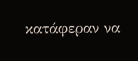κατάφεραν να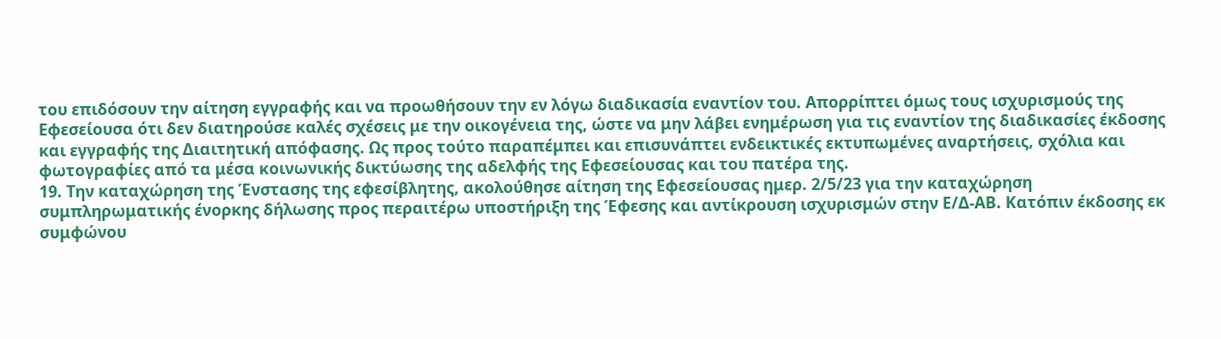του επιδόσουν την αίτηση εγγραφής και να προωθήσουν την εν λόγω διαδικασία εναντίον του. Απορρίπτει όμως τους ισχυρισμούς της Εφεσείουσα ότι δεν διατηρούσε καλές σχέσεις με την οικογένεια της, ώστε να μην λάβει ενημέρωση για τις εναντίον της διαδικασίες έκδοσης και εγγραφής της Διαιτητική απόφασης. Ως προς τούτο παραπέμπει και επισυνάπτει ενδεικτικές εκτυπωμένες αναρτήσεις, σχόλια και φωτογραφίες από τα μέσα κοινωνικής δικτύωσης της αδελφής της Εφεσείουσας και του πατέρα της.
19. Την καταχώρηση της Ένστασης της εφεσίβλητης, ακολούθησε αίτηση της Εφεσείουσας ημερ. 2/5/23 για την καταχώρηση συμπληρωματικής ένορκης δήλωσης προς περαιτέρω υποστήριξη της Έφεσης και αντίκρουση ισχυρισμών στην Ε/Δ-ΑΒ. Κατόπιν έκδοσης εκ συμφώνου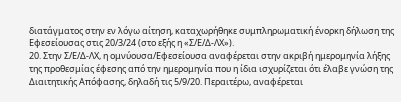διατάγματος στην εν λόγω αίτηση, καταχωρήθηκε συμπληρωματική ένορκη δήλωση της Εφεσείουσας στις 20/3/24 (στο εξής η «Σ/Ε/Δ-ΛΧ»).
20. Στην Σ/Ε/Δ-ΛΧ, η ομνύουσα/Εφεσείουσα αναφέρεται στην ακριβή ημερομηνία λήξης της προθεσμίας έφεσης από την ημερομηνία που η ίδια ισχυρίζεται ότι έλαβε γνώση της Διαιτητικής Απόφασης, δηλαδή τις 5/9/20. Περαιτέρω, αναφέρεται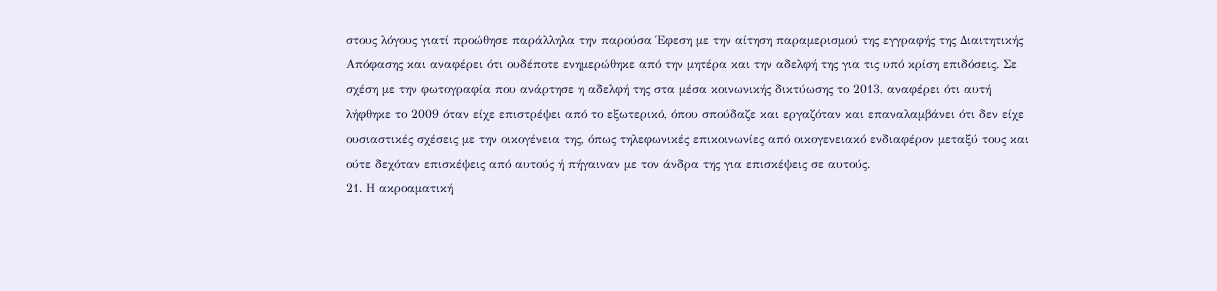στους λόγους γιατί προώθησε παράλληλα την παρούσα Έφεση με την αίτηση παραμερισμού της εγγραφής της Διαιτητικής Απόφασης και αναφέρει ότι ουδέποτε ενημερώθηκε από την μητέρα και την αδελφή της για τις υπό κρίση επιδόσεις. Σε σχέση με την φωτογραφία που ανάρτησε η αδελφή της στα μέσα κοινωνικής δικτύωσης το 2013, αναφέρει ότι αυτή λήφθηκε το 2009 όταν είχε επιστρέψει από το εξωτερικό, όπου σπούδαζε και εργαζόταν και επαναλαμβάνει ότι δεν είχε ουσιαστικές σχέσεις με την οικογένεια της, όπως τηλεφωνικές επικοινωνίες από οικογενειακό ενδιαφέρον μεταξύ τους και ούτε δεχόταν επισκέψεις από αυτούς ή πήγαιναν με τον άνδρα της για επισκέψεις σε αυτούς.
21. Η ακροαματική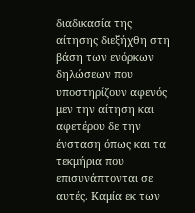διαδικασία της αίτησης διεξήχθη στη βάση των ενόρκων δηλώσεων που υποστηρίζουν αφενός μεν την αίτηση και αφετέρου δε την ένσταση όπως και τα τεκμήρια που επισυνάπτονται σε αυτές. Καμία εκ των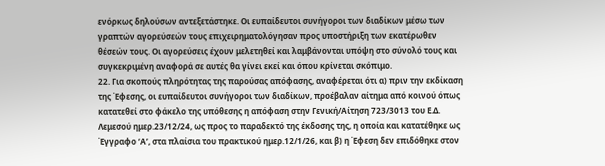ενόρκως δηλούσων αντεξετάστηκε. Οι ευπαίδευτοι συνήγοροι των διαδίκων μέσω των γραπτών αγορεύσεών τους επιχειρηματολόγησαν προς υποστήριξη των εκατέρωθεν θέσεών τους. Οι αγορεύσεις έχουν μελετηθεί και λαμβάνονται υπόψη στο σύνολό τους και συγκεκριμένη αναφορά σε αυτές θα γίνει εκεί και όπου κρίνεται σκόπιμο.
22. Για σκοπούς πληρότητας της παρούσας απόφασης, αναφέρεται ότι α) πριν την εκδίκαση της Έφεσης, οι ευπαίδευτοι συνήγοροι των διαδίκων, προέβαλαν αίτημα από κοινού όπως κατατεθεί στο φάκελο της υπόθεσης η απόφαση στην Γενική/Αίτηση 723/3013 του Ε.Δ. Λεμεσού ημερ.23/12/24, ως προς το παραδεκτό της έκδοσης της, η οποία και κατατέθηκε ως Έγγραφο ‘Α’, στα πλαίσια του πρακτικού ημερ.12/1/26, και β) η Έφεση δεν επιδόθηκε στον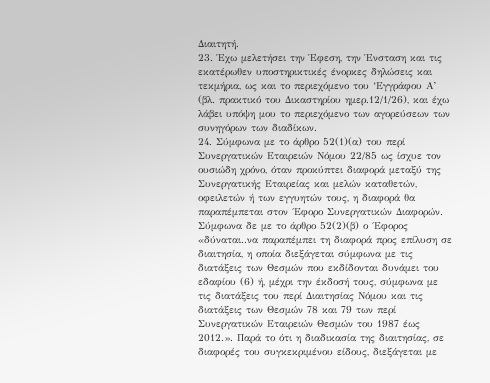Διαιτητή.
23. Έχω μελετήσει την Έφεση, την Ένσταση και τις εκατέρωθεν υποστηρικτικές ένορκες δηλώσεις και τεκμήρια, ως και το περιεχόμενο του ‘Εγγράφου Α’ (βλ. πρακτικό του Δικαστηρίου ημερ.12/1/26), και έχω λάβει υπόψη μου το περιεχόμενο των αγορεύσεων των συνηγόρων των διαδίκων.
24. Σύμφωνα με το άρθρο 52(1)(α) του περί Συνεργατικών Εταιρειών Νόμου 22/85 ως ίσχυε τον ουσιώδη χρόνο, όταν προκύπτει διαφορά μεταξύ της Συνεργατικής Εταιρείας και μελών καταθετών, οφειλετών ή των εγγυητών τους, η διαφορά θα παραπέμπεται στον ΄Εφορο Συνεργατικών Διαφορών. Σύμφωνα δε με το άρθρο 52(2)(β) ο ΄Εφορος «δύναται..να παραπέμπει τη διαφορά προς επίλυση σε διαιτησία, η οποία διεξάγεται σύμφωνα με τις διατάξεις των Θεσμών που εκδίδονται δυνάμει του εδαφίου (6) ή, μέχρι την έκδοσή τους, σύμφωνα με τις διατάξεις του περί Διαιτησίας Νόμου και τις διατάξεις των Θεσμών 78 και 79 των περί Συνεργατικών Εταιρειών Θεσμών του 1987 έως 2012.». Παρά το ότι η διαδικασία της διαιτησίας, σε διαφορές του συγκεκριμένου είδους, διεξάγεται με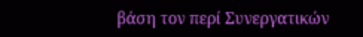βάση τον περί Συνεργατικών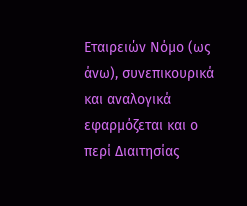Εταιρειών Νόμο (ως άνω), συνεπικουρικά και αναλογικά εφαρμόζεται και ο περί Διαιτησίας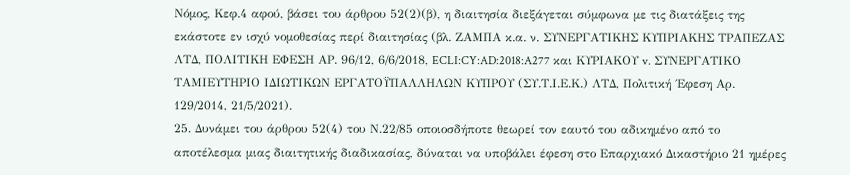Νόμος, Κεφ.4 αφού, βάσει του άρθρου 52(2)(β), η διαιτησία διεξάγεται σύμφωνα με τις διατάξεις της εκάστοτε εν ισχύ νομοθεσίας περί διαιτησίας (βλ. ΖΑΜΠΑ κ.α. ν. ΣΥΝΕΡΓΑΤΙΚΗΣ ΚΥΠΡΙΑΚΗΣ ΤΡΑΠΕΖΑΣ ΛΤΔ, ΠΟΛΙΤΙΚΗ ΕΦΕΣΗ ΑΡ. 96/12, 6/6/2018, ECLI:CY:AD:2018:A277 και ΚΥΡΙΑΚΟΥ v. ΣΥΝΕΡΓΑΤΙΚΟ ΤΑΜΙΕΥTΗΡΙΟ ΙΔΙΩΤΙΚΩΝ ΕΡΓΑΤΟΫΠΑΛΛΗΛΩΝ ΚΥΠΡΟΥ (ΣΥ.Τ.Ι.Ε.Κ.) ΛΤΔ, Πολιτική ΄Εφεση Αρ. 129/2014, 21/5/2021).
25. Δυνάμει του άρθρου 52(4) του Ν.22/85 οποιοσδήποτε θεωρεί τον εαυτό του αδικημένο από το αποτέλεσμα μιας διαιτητικής διαδικασίας, δύναται να υποβάλει έφεση στο Eπαρχιακό Δικαστήριο 21 ημέρες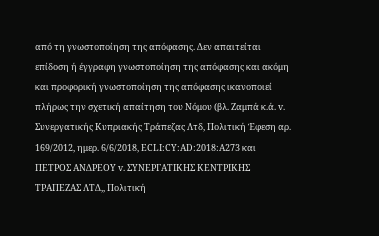από τη γνωστοποίηση της απόφασης. Δεν απαιτείται επίδοση ή έγγραφη γνωστοποίηση της απόφασης και ακόμη και προφορική γνωστοποίηση της απόφασης ικανοποιεί πλήρως την σχετική απαίτηση του Νόμου (βλ. Ζαμπά κ.ά. v. Συνεργατικής Κυπριακής Τράπεζας Λτδ, Πολιτική Έφεση αρ. 169/2012, ημερ. 6/6/2018, ECLI:CY:AD:2018:A273 και ΠΕΤΡΟΣ ΑΝΔΡΕΟΥ v. ΣΥΝΕΡΓΑΤΙΚΗΣ ΚΕΝΤΡΙΚΗΣ ΤΡΑΠΕΖΑΣ ΛΤΔ,, Πολιτική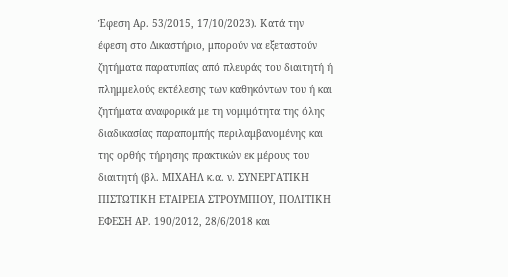Έφεση Αρ. 53/2015, 17/10/2023). Κατά την έφεση στο Δικαστήριο, μπορούν να εξεταστούν ζητήματα παρατυπίας από πλευράς του διαιτητή ή πλημμελούς εκτέλεσης των καθηκόντων του ή και ζητήματα αναφορικά με τη νομιμότητα της όλης διαδικασίας παραπομπής περιλαμβανομένης και της ορθής τήρησης πρακτικών εκ μέρους του διαιτητή (βλ. ΜΙΧΑΗΛ κ.α. ν. ΣΥΝΕΡΓΑΤΙΚΗ ΠΙΣΤΩΤΙΚΗ ΕΤΑΙΡΕΙΑ ΣΤΡΟΥΜΠΙΟΥ, ΠΟΛΙΤΙΚΗ ΕΦΕΣΗ ΑΡ. 190/2012, 28/6/2018 και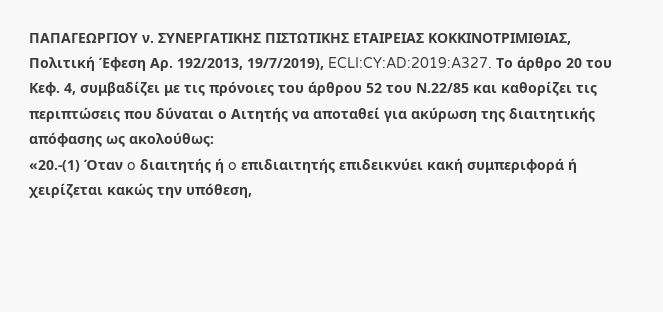ΠΑΠΑΓΕΩΡΓΙΟΥ ν. ΣΥΝΕΡΓΑΤΙΚΗΣ ΠΙΣΤΩΤΙΚΗΣ ΕΤΑΙΡΕΙΑΣ ΚΟΚΚΙΝΟΤΡΙΜΙΘΙΑΣ, Πολιτική Έφεση Αρ. 192/2013, 19/7/2019), ECLI:CY:AD:2019:A327. Το άρθρο 20 του Κεφ. 4, συμβαδίζει με τις πρόνοιες του άρθρου 52 του Ν.22/85 και καθορίζει τις περιπτώσεις που δύναται ο Αιτητής να αποταθεί για ακύρωση της διαιτητικής απόφασης ως ακολούθως:
«20.‑(1) Όταν o διαιτητής ή o επιδιαιτητής επιδεικνύει κακή συμπεριφορά ή χειρίζεται κακώς την υπόθεση,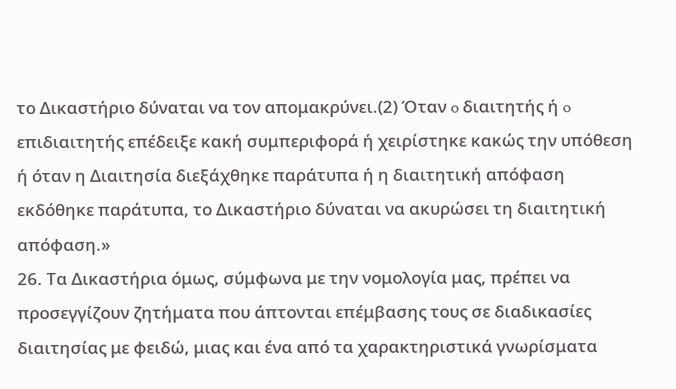το Δικαστήριο δύναται να τον απομακρύνει.(2) Όταν o διαιτητής ή o επιδιαιτητής επέδειξε κακή συμπεριφορά ή χειρίστηκε κακώς την υπόθεση ή όταν η Διαιτησία διεξάχθηκε παράτυπα ή η διαιτητική απόφαση εκδόθηκε παράτυπα, το Δικαστήριο δύναται να ακυρώσει τη διαιτητική απόφαση.»
26. Τα Δικαστήρια όμως, σύμφωνα με την νομολογία μας, πρέπει να προσεγγίζουν ζητήματα που άπτονται επέμβασης τους σε διαδικασίες διαιτησίας με φειδώ, μιας και ένα από τα χαρακτηριστικά γνωρίσματα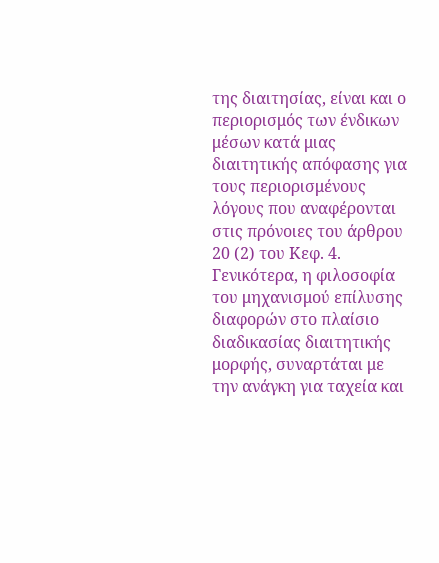της διαιτησίας, είναι και ο περιορισμός των ένδικων μέσων κατά μιας διαιτητικής απόφασης για τους περιορισμένους λόγους που αναφέρονται στις πρόνοιες του άρθρου 20 (2) του Κεφ. 4. Γενικότερα, η φιλοσοφία του μηχανισμού επίλυσης διαφορών στο πλαίσιο διαδικασίας διαιτητικής μορφής, συναρτάται με την ανάγκη για ταχεία και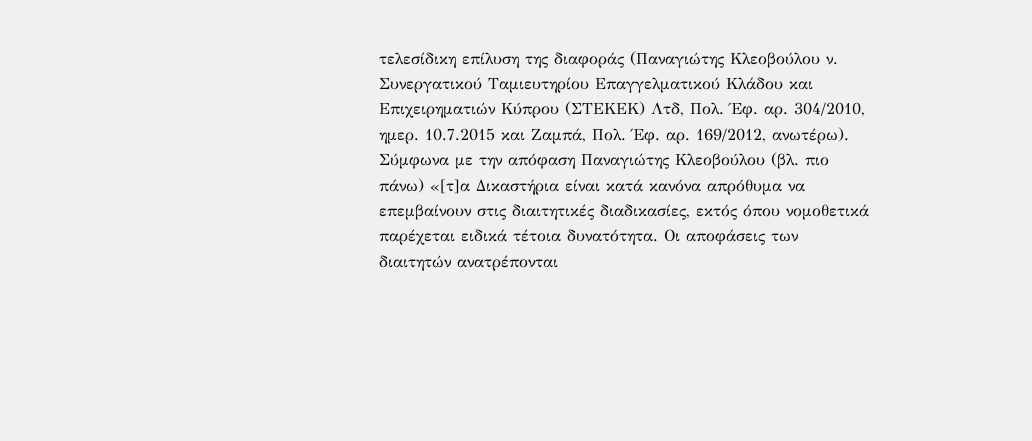τελεσίδικη επίλυση της διαφοράς (Παναγιώτης Κλεοβούλου ν. Συνεργατικού Ταμιευτηρίου Επαγγελματικού Κλάδου και Επιχειρηματιών Κύπρου (ΣΤΕΚΕΚ) Λτδ, Πολ. Έφ. αρ. 304/2010, ημερ. 10.7.2015 και Ζαμπά, Πολ. Έφ. αρ. 169/2012, ανωτέρω). Σύμφωνα με την απόφαση Παναγιώτης Κλεοβούλου (βλ. πιο πάνω) «[τ]α Δικαστήρια είναι κατά κανόνα απρόθυμα να επεμβαίνουν στις διαιτητικές διαδικασίες, εκτός όπου νομοθετικά παρέχεται ειδικά τέτοια δυνατότητα. Οι αποφάσεις των διαιτητών ανατρέπονται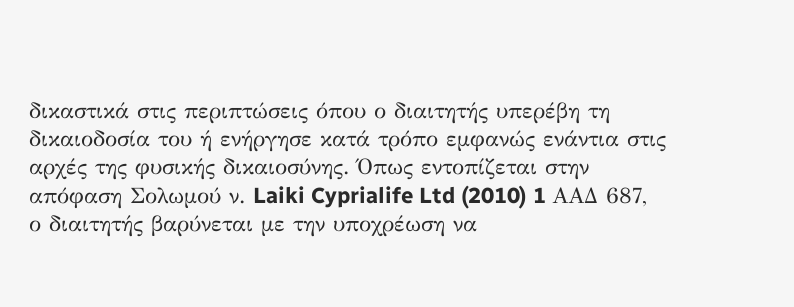δικαστικά στις περιπτώσεις όπου ο διαιτητής υπερέβη τη δικαιοδοσία του ή ενήργησε κατά τρόπο εμφανώς ενάντια στις αρχές της φυσικής δικαιοσύνης. Όπως εντοπίζεται στην απόφαση Σολωμού ν. Laiki Cyprialife Ltd (2010) 1 ΑΑΔ 687, ο διαιτητής βαρύνεται με την υποχρέωση να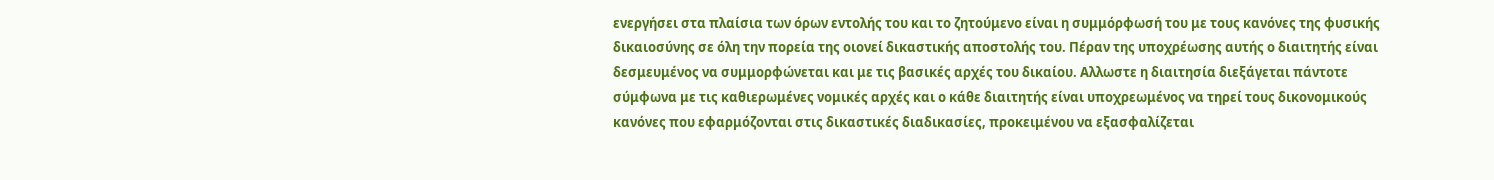ενεργήσει στα πλαίσια των όρων εντολής του και το ζητούμενο είναι η συμμόρφωσή του με τους κανόνες της φυσικής δικαιοσύνης σε όλη την πορεία της οιονεί δικαστικής αποστολής του. Πέραν της υποχρέωσης αυτής ο διαιτητής είναι δεσμευμένος να συμμορφώνεται και με τις βασικές αρχές του δικαίου. Αλλωστε η διαιτησία διεξάγεται πάντοτε σύμφωνα με τις καθιερωμένες νομικές αρχές και ο κάθε διαιτητής είναι υποχρεωμένος να τηρεί τους δικονομικούς κανόνες που εφαρμόζονται στις δικαστικές διαδικασίες, προκειμένου να εξασφαλίζεται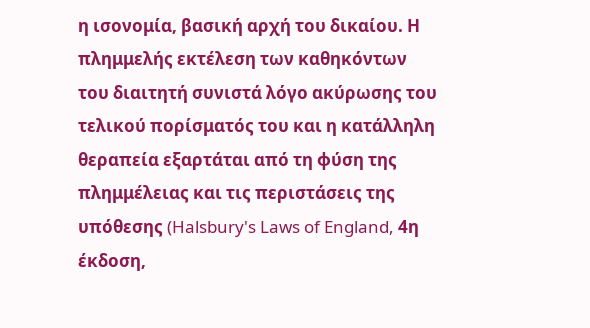η ισονομία, βασική αρχή του δικαίου. Η πλημμελής εκτέλεση των καθηκόντων του διαιτητή συνιστά λόγο ακύρωσης του τελικού πορίσματός του και η κατάλληλη θεραπεία εξαρτάται από τη φύση της πλημμέλειας και τις περιστάσεις της υπόθεσης (Halsbury's Laws of England, 4η έκδοση,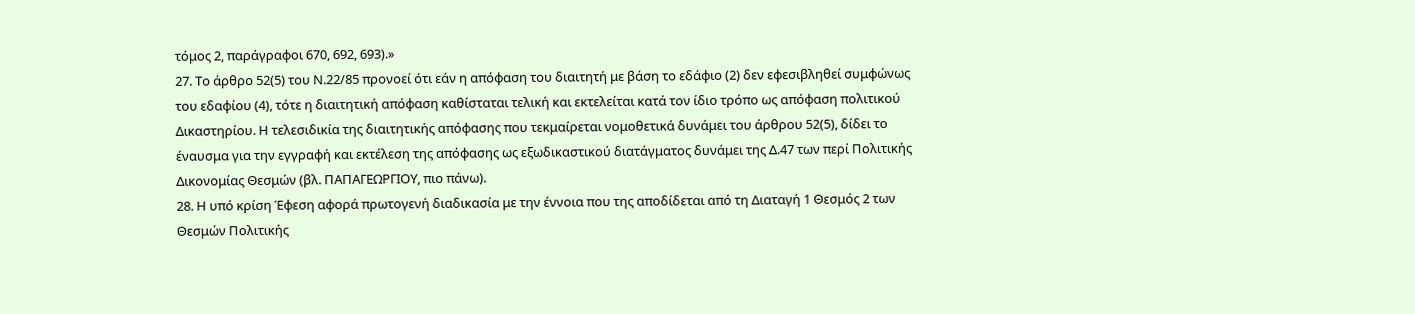τόμος 2, παράγραφοι 670, 692, 693).»
27. Το άρθρο 52(5) του Ν.22/85 προνοεί ότι εάν η απόφαση του διαιτητή με βάση το εδάφιο (2) δεν εφεσιβληθεί συμφώνως του εδαφίου (4), τότε η διαιτητική απόφαση καθίσταται τελική και εκτελείται κατά τον ίδιο τρόπο ως απόφαση πολιτικού Δικαστηρίου. Η τελεσιδικία της διαιτητικής απόφασης που τεκμαίρεται νομοθετικά δυνάμει του άρθρου 52(5), δίδει το έναυσμα για την εγγραφή και εκτέλεση της απόφασης ως εξωδικαστικού διατάγματος δυνάμει της Δ.47 των περί Πολιτικής Δικονομίας Θεσμών (βλ. ΠΑΠΑΓΕΩΡΓΙΟΥ, πιο πάνω).
28. Η υπό κρίση Έφεση αφορά πρωτογενή διαδικασία με την έννοια που της αποδίδεται από τη Διαταγή 1 Θεσμός 2 των Θεσμών Πολιτικής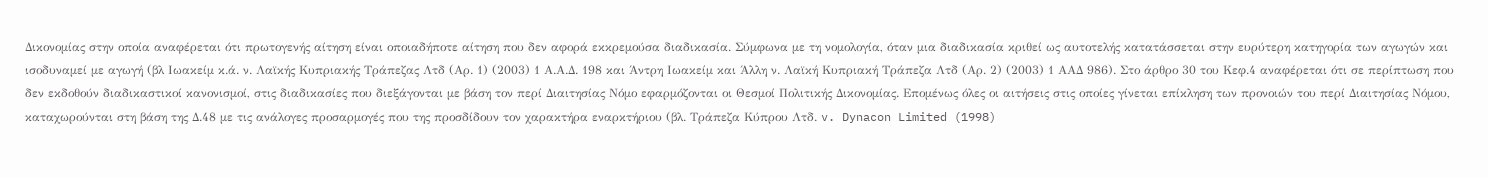Δικονομίας στην οποία αναφέρεται ότι πρωτογενής αίτηση είναι οποιαδήποτε αίτηση που δεν αφορά εκκρεμούσα διαδικασία. Σύμφωνα με τη νομολογία, όταν μια διαδικασία κριθεί ως αυτοτελής κατατάσσεται στην ευρύτερη κατηγορία των αγωγών και ισοδυναμεί με αγωγή (βλ Ιωακείμ κ.ά. ν. Λαϊκής Κυπριακής Τράπεζας Λτδ (Αρ. 1) (2003) 1 Α.Α.Δ. 198 και Άντρη Ιωακείμ και Άλλη ν. Λαϊκή Κυπριακή Τράπεζα Λτδ (Αρ. 2) (2003) 1 ΑΑΔ 986). Στο άρθρο 30 του Κεφ.4 αναφέρεται ότι σε περίπτωση που δεν εκδοθούν διαδικαστικοί κανονισμοί, στις διαδικασίες που διεξάγονται με βάση τον περί Διαιτησίας Νόμο εφαρμόζονται οι Θεσμοί Πολιτικής Δικονομίας. Επομένως όλες οι αιτήσεις στις οποίες γίνεται επίκληση των προνοιών του περί Διαιτησίας Νόμου, καταχωρούνται στη βάση της Δ.48 με τις ανάλογες προσαρμογές που της προσδίδουν τον χαρακτήρα εναρκτήριου (βλ. Τράπεζα Κύπρου Λτδ. v. Dynacon Limited (1998)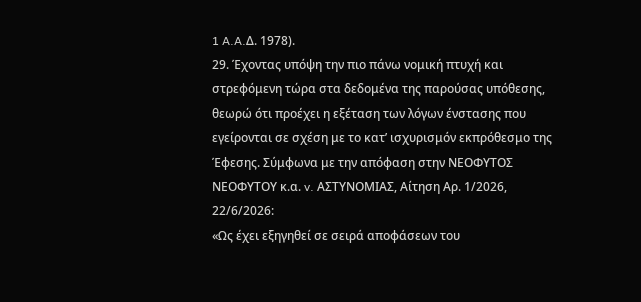1 A.A.Δ. 1978).
29. Έχοντας υπόψη την πιο πάνω νομική πτυχή και στρεφόμενη τώρα στα δεδομένα της παρούσας υπόθεσης, θεωρώ ότι προέχει η εξέταση των λόγων ένστασης που εγείρονται σε σχέση με το κατ’ ισχυρισμόν εκπρόθεσμο της Έφεσης. Σύμφωνα με την απόφαση στην ΝΕΟΦΥΤΟΣ ΝΕΟΦΥΤΟΥ κ.α. v. ΑΣΤΥΝΟΜΙΑΣ, Αίτηση Αρ. 1/2026, 22/6/2026:
«Ως έχει εξηγηθεί σε σειρά αποφάσεων του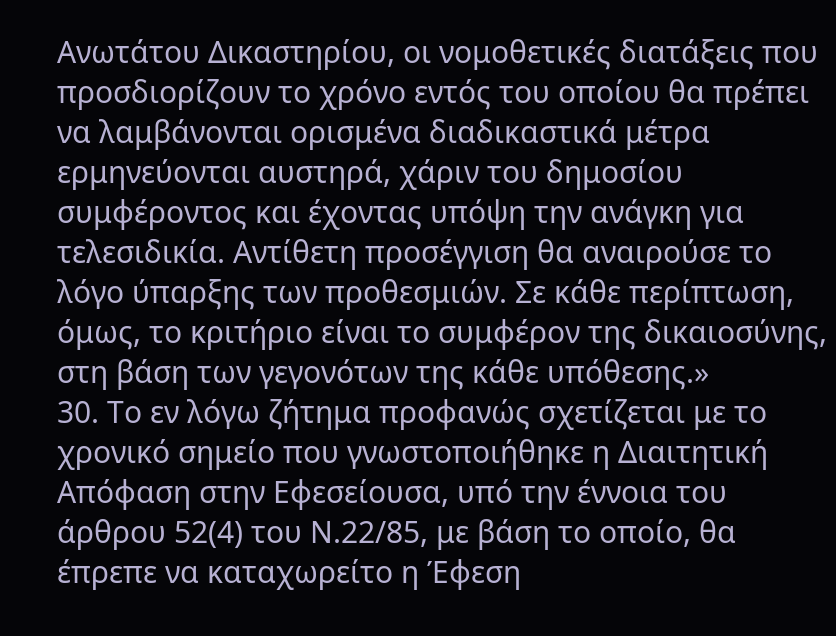Ανωτάτου Δικαστηρίου, οι νομοθετικές διατάξεις που προσδιορίζουν το χρόνο εντός του οποίου θα πρέπει να λαμβάνονται ορισμένα διαδικαστικά μέτρα ερμηνεύονται αυστηρά, χάριν του δημοσίου συμφέροντος και έχοντας υπόψη την ανάγκη για τελεσιδικία. Αντίθετη προσέγγιση θα αναιρούσε το λόγο ύπαρξης των προθεσμιών. Σε κάθε περίπτωση, όμως, το κριτήριο είναι το συμφέρον της δικαιοσύνης, στη βάση των γεγονότων της κάθε υπόθεσης.»
30. Το εν λόγω ζήτημα προφανώς σχετίζεται με το χρονικό σημείο που γνωστοποιήθηκε η Διαιτητική Απόφαση στην Εφεσείουσα, υπό την έννοια του άρθρου 52(4) του Ν.22/85, με βάση το οποίο, θα έπρεπε να καταχωρείτο η Έφεση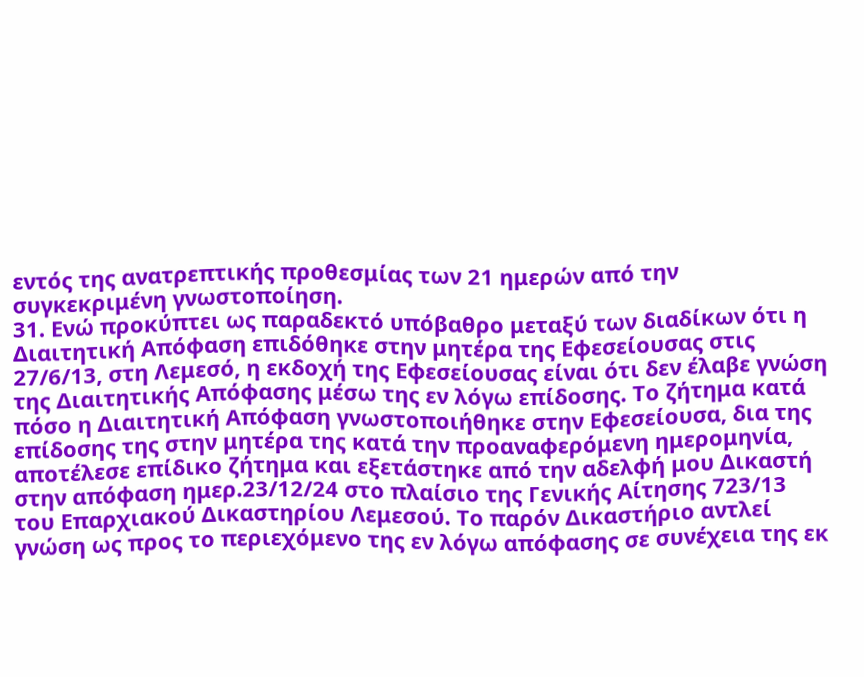εντός της ανατρεπτικής προθεσμίας των 21 ημερών από την συγκεκριμένη γνωστοποίηση.
31. Ενώ προκύπτει ως παραδεκτό υπόβαθρο μεταξύ των διαδίκων ότι η Διαιτητική Απόφαση επιδόθηκε στην μητέρα της Εφεσείουσας στις 27/6/13, στη Λεμεσό, η εκδοχή της Εφεσείουσας είναι ότι δεν έλαβε γνώση της Διαιτητικής Απόφασης μέσω της εν λόγω επίδοσης. Το ζήτημα κατά πόσο η Διαιτητική Απόφαση γνωστοποιήθηκε στην Εφεσείουσα, δια της επίδοσης της στην μητέρα της κατά την προαναφερόμενη ημερομηνία, αποτέλεσε επίδικο ζήτημα και εξετάστηκε από την αδελφή μου Δικαστή στην απόφαση ημερ.23/12/24 στο πλαίσιο της Γενικής Αίτησης 723/13 του Επαρχιακού Δικαστηρίου Λεμεσού. Το παρόν Δικαστήριο αντλεί γνώση ως προς το περιεχόμενο της εν λόγω απόφασης σε συνέχεια της εκ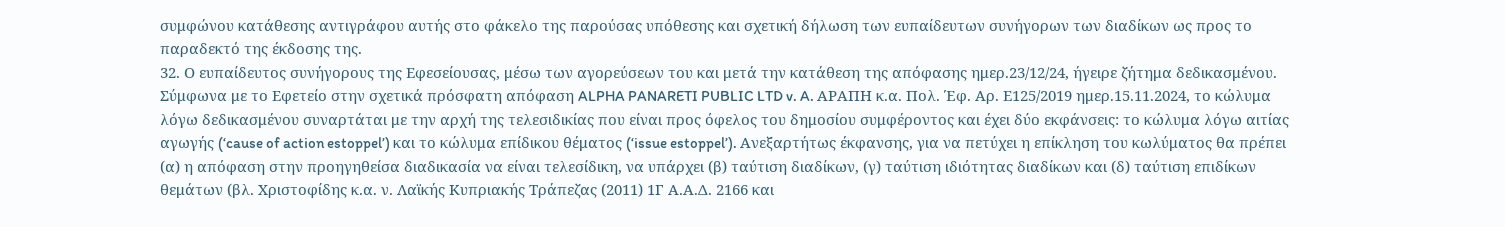συμφώνου κατάθεσης αντιγράφου αυτής στο φάκελο της παρούσας υπόθεσης και σχετική δήλωση των ευπαίδευτων συνήγορων των διαδίκων ως προς το παραδεκτό της έκδοσης της.
32. Ο ευπαίδευτος συνήγορους της Εφεσείουσας, μέσω των αγορεύσεων του και μετά την κατάθεση της απόφασης ημερ.23/12/24, ήγειρε ζήτημα δεδικασμένου. Σύμφωνα με το Εφετείο στην σχετικά πρόσφατη απόφαση ALPHA PANARETI PUBLIC LTD v. A. ΑΡΑΠΗ κ.α. Πολ. Έφ. Αρ. Ε125/2019 ημερ.15.11.2024, το κώλυμα λόγω δεδικασμένου συναρτάται με την αρχή της τελεσιδικίας που είναι προς όφελος του δημοσίου συμφέροντος και έχει δύο εκφάνσεις: το κώλυμα λόγω αιτίας αγωγής (‘cause of action estoppel’) και το κώλυμα επίδικου θέματος (‘issue estoppel’). Ανεξαρτήτως έκφανσης, για να πετύχει η επίκληση του κωλύματος θα πρέπει (α) η απόφαση στην προηγηθείσα διαδικασία να είναι τελεσίδικη, να υπάρχει (β) ταύτιση διαδίκων, (γ) ταύτιση ιδιότητας διαδίκων και (δ) ταύτιση επιδίκων θεμάτων (βλ. Χριστοφίδης κ.α. ν. Λαϊκής Κυπριακής Τράπεζας (2011) 1Γ Α.Α.Δ. 2166 και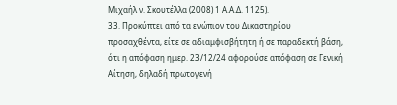Μιχαήλ ν. Σκουτέλλα (2008) 1 Α.Α.Δ. 1125).
33. Προκύπτει από τα ενώπιον του Δικαστηρίου προσαχθέντα, είτε σε αδιαμφισβήτητη ή σε παραδεκτή βάση, ότι η απόφαση ημερ. 23/12/24 αφορούσε απόφαση σε Γενική Αίτηση, δηλαδή πρωτογενή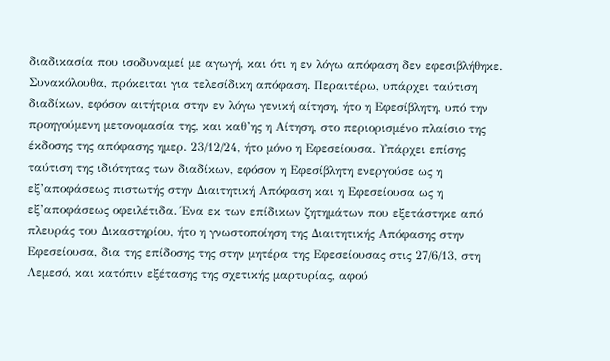διαδικασία που ισοδυναμεί με αγωγή, και ότι η εν λόγω απόφαση δεν εφεσιβλήθηκε. Συνακόλουθα, πρόκειται για τελεσίδικη απόφαση. Περαιτέρω, υπάρχει ταύτιση διαδίκων, εφόσον αιτήτρια στην εν λόγω γενική αίτηση, ήτο η Εφεσίβλητη, υπό την προηγούμενη μετονομασία της, και καθ’ης η Αίτηση, στο περιορισμένο πλαίσιο της έκδοσης της απόφασης ημερ. 23/12/24, ήτο μόνο η Εφεσείουσα. Υπάρχει επίσης ταύτιση της ιδιότητας των διαδίκων, εφόσον η Εφεσίβλητη ενεργούσε ως η εξ’αποφάσεως πιστωτής στην Διαιτητική Απόφαση και η Εφεσείουσα ως η εξ’αποφάσεως οφειλέτιδα. Ένα εκ των επίδικων ζητημάτων που εξετάστηκε από πλευράς του Δικαστηρίου, ήτο η γνωστοποίηση της Διαιτητικής Απόφασης στην Εφεσείουσα, δια της επίδοσης της στην μητέρα της Εφεσείουσας στις 27/6/13, στη Λεμεσό, και κατόπιν εξέτασης της σχετικής μαρτυρίας, αφού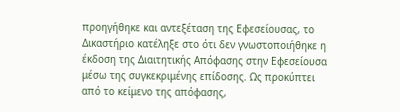προηγήθηκε και αντεξέταση της Εφεσείουσας, το Δικαστήριο κατέληξε στο ότι δεν γνωστοποιήθηκε η έκδοση της Διαιτητικής Απόφασης στην Εφεσείουσα μέσω της συγκεκριμένης επίδοσης. Ως προκύπτει από το κείμενο της απόφασης,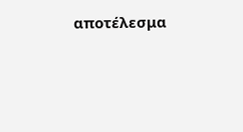αποτέλεσμα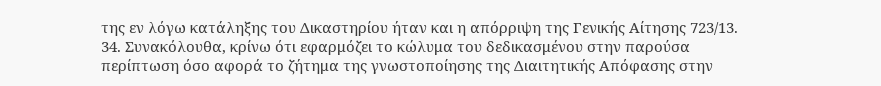της εν λόγω κατάληξης του Δικαστηρίου ήταν και η απόρριψη της Γενικής Αίτησης 723/13.
34. Συνακόλουθα, κρίνω ότι εφαρμόζει το κώλυμα του δεδικασμένου στην παρούσα περίπτωση όσο αφορά το ζήτημα της γνωστοποίησης της Διαιτητικής Απόφασης στην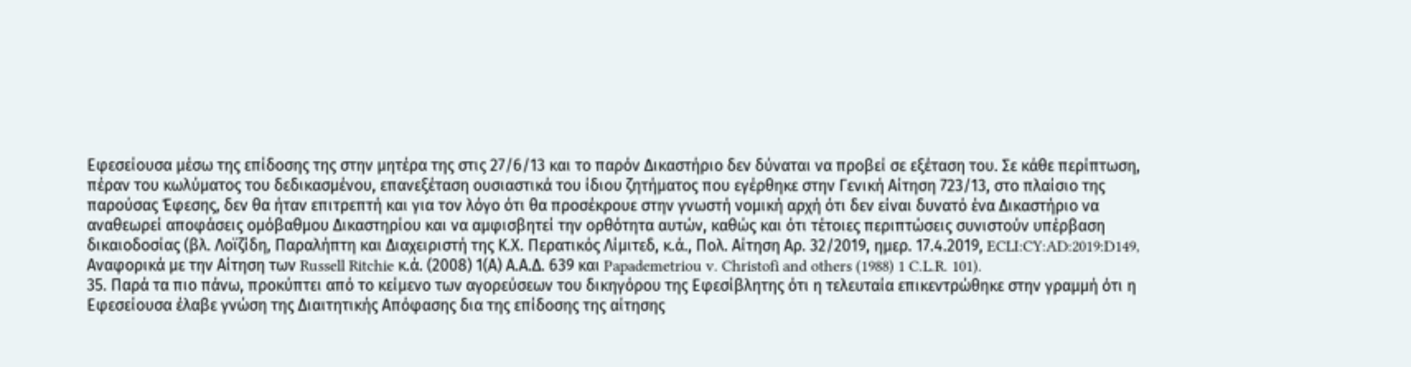Εφεσείουσα μέσω της επίδοσης της στην μητέρα της στις 27/6/13 και το παρόν Δικαστήριο δεν δύναται να προβεί σε εξέταση του. Σε κάθε περίπτωση, πέραν του κωλύματος του δεδικασμένου, επανεξέταση ουσιαστικά του ίδιου ζητήματος που εγέρθηκε στην Γενική Αίτηση 723/13, στο πλαίσιο της παρούσας Έφεσης, δεν θα ήταν επιτρεπτή και για τον λόγο ότι θα προσέκρουε στην γνωστή νομική αρχή ότι δεν είναι δυνατό ένα Δικαστήριο να αναθεωρεί αποφάσεις ομόβαθμου Δικαστηρίου και να αμφισβητεί την ορθότητα αυτών, καθώς και ότι τέτοιες περιπτώσεις συνιστούν υπέρβαση δικαιοδοσίας (βλ. Λοϊζίδη, Παραλήπτη και Διαχειριστή της Κ.Χ. Περατικός Λίμιτεδ, κ.ά., Πολ. Αίτηση Αρ. 32/2019, ημερ. 17.4.2019, ECLI:CY:AD:2019:D149, Αναφορικά με την Αίτηση των Russell Ritchie κ.ά. (2008) 1(Α) Α.Α.Δ. 639 και Papademetriou v. Christofi and others (1988) 1 C.L.R. 101).
35. Παρά τα πιο πάνω, προκύπτει από το κείμενο των αγορεύσεων του δικηγόρου της Εφεσίβλητης ότι η τελευταία επικεντρώθηκε στην γραμμή ότι η Εφεσείουσα έλαβε γνώση της Διαιτητικής Απόφασης δια της επίδοσης της αίτησης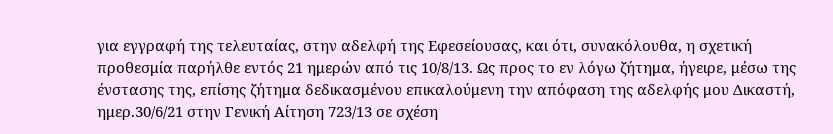για εγγραφή της τελευταίας, στην αδελφή της Εφεσείουσας, και ότι, συνακόλουθα, η σχετική προθεσμία παρήλθε εντός 21 ημερών από τις 10/8/13. Ως προς το εν λόγω ζήτημα, ήγειρε, μέσω της ένστασης της, επίσης ζήτημα δεδικασμένου επικαλούμενη την απόφαση της αδελφής μου Δικαστή, ημερ.30/6/21 στην Γενική Αίτηση 723/13 σε σχέση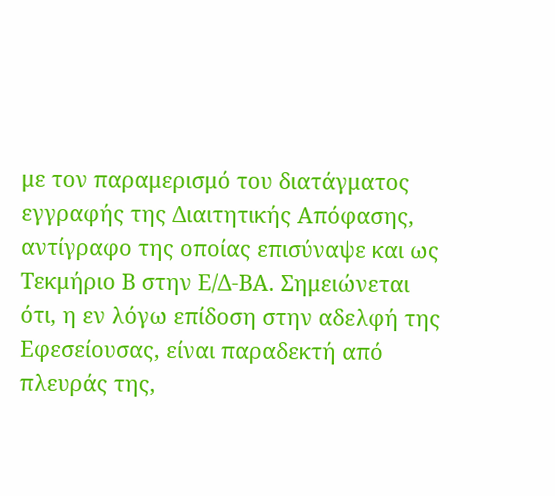με τον παραμερισμό του διατάγματος εγγραφής της Διαιτητικής Απόφασης, αντίγραφο της οποίας επισύναψε και ως Τεκμήριο Β στην Ε/Δ-ΒΑ. Σημειώνεται ότι, η εν λόγω επίδοση στην αδελφή της Εφεσείουσας, είναι παραδεκτή από πλευράς της,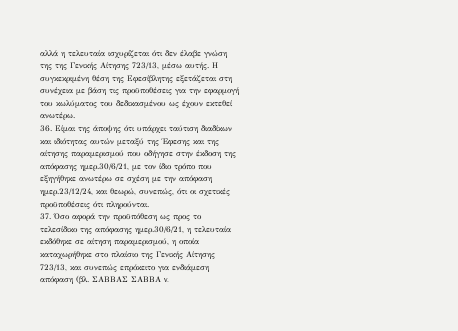αλλά η τελευταία ισχυρίζεται ότι δεν έλαβε γνώση της της Γενικής Αίτησης 723/13, μέσω αυτής. Η συγκεκριμένη θέση της Εφεσίβλητης εξετάζεται στη συνέχεια με βάση τις προϋποθέσεις για την εφαρμογή του κωλύματος του δεδικασμένου ως έχουν εκτεθεί ανωτέρω.
36. Είμαι της άποψης ότι υπάρχει ταύτιση διαδίκων και ιδιότητας αυτών μεταξύ της Έφεσης και της αίτησης παραμερισμού που οδήγησε στην έκδοση της απόφασης ημερ.30/6/21, με τον ίδιο τρόπο που εξηγήθηκε ανωτέρω σε σχέση με την απόφαση ημερ.23/12/24, και θεωρώ, συνεπώς, ότι οι σχετικές προϋποθέσεις ότι πληρούνται.
37. Όσο αφορά την προϋπόθεση ως προς το τελεσίδικο της απόφασης ημερ.30/6/21, η τελευταία εκδόθηκε σε αίτηση παραμερισμού, η οποία καταχωρήθηκε στο πλαίσιο της Γενικής Αίτησης 723/13, και συνεπώς επρόκειτο για ενδιάμεση απόφαση (βλ. ΣΑΒΒΑΣ ΣΑΒΒΑ v.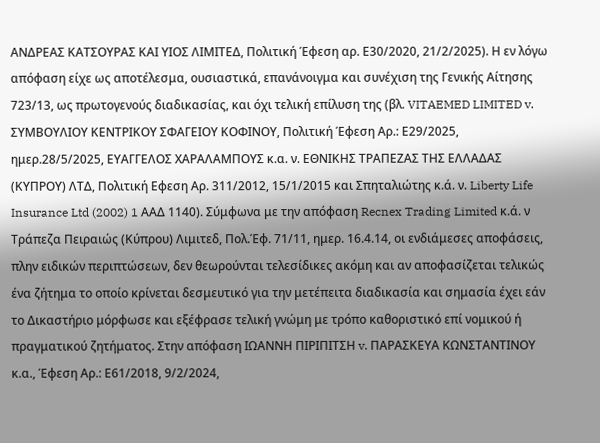ΑΝΔΡΕΑΣ ΚΑΤΣΟΥΡΑΣ ΚΑΙ ΥΙΟΣ ΛΙΜΙΤΕΔ, Πολιτική Έφεση αρ. Ε30/2020, 21/2/2025). Η εν λόγω απόφαση είχε ως αποτέλεσμα, ουσιαστικά, επανάνοιγμα και συνέχιση της Γενικής Αίτησης 723/13, ως πρωτογενούς διαδικασίας, και όχι τελική επίλυση της (βλ. VITAEMED LIMITED v. ΣΥΜΒΟΥΛΙΟΥ ΚΕΝΤΡΙΚΟΥ ΣΦΑΓΕΙΟΥ ΚΟΦΙΝΟΥ, Πολιτική Έφεση Αρ.: Ε29/2025, ημερ.28/5/2025, ΕΥΑΓΓΕΛΟΣ ΧΑΡΑΛΑΜΠΟΥΣ κ.α. ν. ΕΘΝΙΚΗΣ ΤΡΑΠΕΖΑΣ ΤΗΣ ΕΛΛΑΔΑΣ (ΚΥΠΡΟΥ) ΛΤΔ, Πολιτική Εφεση Αρ. 311/2012, 15/1/2015 και Σπηταλιώτης κ.ά. ν. Liberty Life Insurance Ltd (2002) 1 ΑΑΔ 1140). Σύμφωνα με την απόφαση Recnex Trading Limited κ.ά. ν Τράπεζα Πειραιώς (Κύπρου) Λιμιτεδ, Πολ.Έφ. 71/11, ημερ. 16.4.14, οι ενδιάμεσες αποφάσεις, πλην ειδικών περιπτώσεων, δεν θεωρούνται τελεσίδικες ακόμη και αν αποφασίζεται τελικώς ένα ζήτημα το οποίο κρίνεται δεσμευτικό για την μετέπειτα διαδικασία και σημασία έχει εάν το Δικαστήριο μόρφωσε και εξέφρασε τελική γνώμη με τρόπο καθοριστικό επί νομικού ή πραγματικού ζητήματος. Στην απόφαση ΙΩΑΝΝΗ ΠΙΡΙΠΙΤΣΗ v. ΠΑΡΑΣΚΕΥΑ ΚΩΝΣΤΑΝΤΙΝΟΥ κ.α., Έφεση Αρ.: Ε61/2018, 9/2/2024,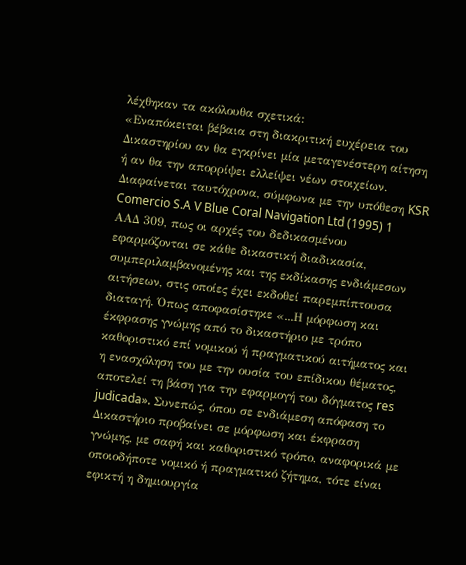λέχθηκαν τα ακόλουθα σχετικά:
«Εναπόκειται βέβαια στη διακριτική ευχέρεια του Δικαστηρίου αν θα εγκρίνει μία μεταγενέστερη αίτηση ή αν θα την απορρίψει ελλείψει νέων στοιχείων. Διαφαίνεται ταυτόχρονα, σύμφωνα με την υπόθεση KSR Comercio S.A V Blue Coral Navigation Ltd (1995) 1 ΑΑΔ 309, πως οι αρχές του δεδικασμένου εφαρμόζονται σε κάθε δικαστική διαδικασία, συμπεριλαμβανομένης και της εκδίκασης ενδιάμεσων αιτήσεων, στις οποίες έχει εκδοθεί παρεμπίπτουσα διαταγή. Όπως αποφασίστηκε «...Η μόρφωση και έκφρασης γνώμης από το δικαστήριο με τρόπο καθοριστικό επί νομικού ή πραγματικού αιτήματος και η ενασχόληση του με την ουσία του επίδικου θέματος, αποτελεί τη βάση για την εφαρμογή του δόγματος res judicada». Συνεπώς, όπου σε ενδιάμεση απόφαση το Δικαστήριο προβαίνει σε μόρφωση και έκφραση γνώμης, με σαφή και καθοριστικό τρόπο, αναφορικά με οποιοδήποτε νομικό ή πραγματικό ζήτημα, τότε είναι εφικτή η δημιουργία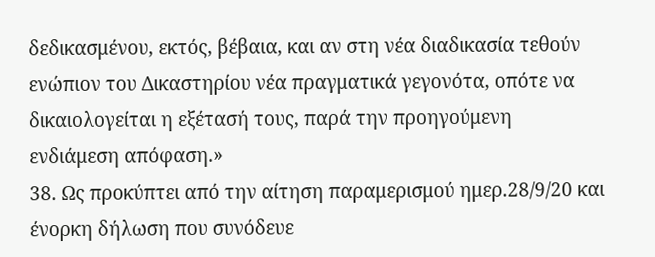δεδικασμένου, εκτός, βέβαια, και αν στη νέα διαδικασία τεθούν ενώπιον του Δικαστηρίου νέα πραγματικά γεγονότα, οπότε να δικαιολογείται η εξέτασή τους, παρά την προηγούμενη ενδιάμεση απόφαση.»
38. Ως προκύπτει από την αίτηση παραμερισμού ημερ.28/9/20 και ένορκη δήλωση που συνόδευε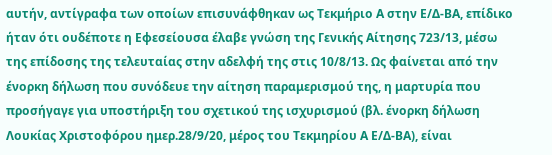αυτήν, αντίγραφα των οποίων επισυνάφθηκαν ως Τεκμήριο Α στην Ε/Δ-ΒΑ, επίδικο ήταν ότι ουδέποτε η Εφεσείουσα έλαβε γνώση της Γενικής Αίτησης 723/13, μέσω της επίδοσης της τελευταίας στην αδελφή της στις 10/8/13. Ως φαίνεται από την ένορκη δήλωση που συνόδευε την αίτηση παραμερισμού της, η μαρτυρία που προσήγαγε για υποστήριξη του σχετικού της ισχυρισμού (βλ. ένορκη δήλωση Λουκίας Χριστοφόρου ημερ.28/9/20, μέρος του Τεκμηρίου Α Ε/Δ-ΒΑ), είναι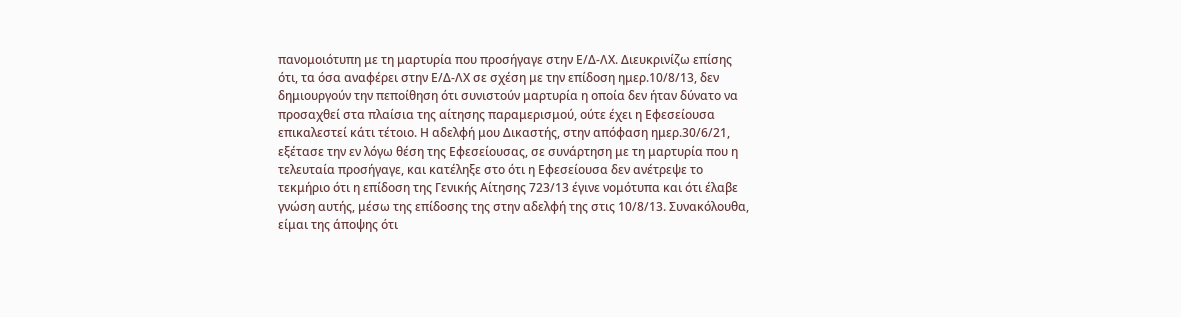πανομοιότυπη με τη μαρτυρία που προσήγαγε στην Ε/Δ-ΛΧ. Διευκρινίζω επίσης ότι, τα όσα αναφέρει στην Ε/Δ-ΛΧ σε σχέση με την επίδοση ημερ.10/8/13, δεν δημιουργούν την πεποίθηση ότι συνιστούν μαρτυρία η οποία δεν ήταν δύνατο να προσαχθεί στα πλαίσια της αίτησης παραμερισμού, ούτε έχει η Εφεσείουσα επικαλεστεί κάτι τέτοιο. Η αδελφή μου Δικαστής, στην απόφαση ημερ.30/6/21, εξέτασε την εν λόγω θέση της Εφεσείουσας, σε συνάρτηση με τη μαρτυρία που η τελευταία προσήγαγε, και κατέληξε στο ότι η Εφεσείουσα δεν ανέτρεψε το τεκμήριο ότι η επίδοση της Γενικής Αίτησης 723/13 έγινε νομότυπα και ότι έλαβε γνώση αυτής, μέσω της επίδοσης της στην αδελφή της στις 10/8/13. Συνακόλουθα, είμαι της άποψης ότι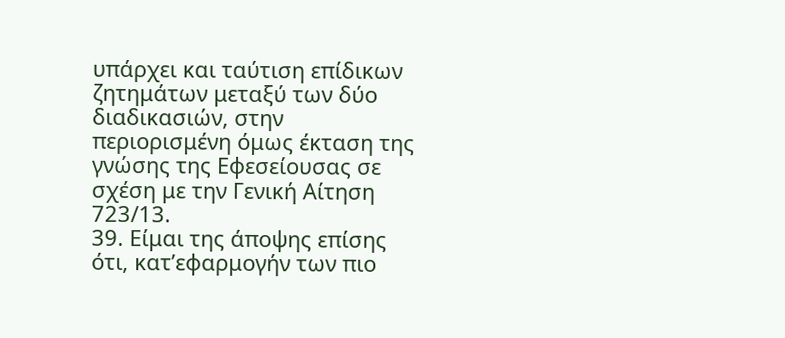υπάρχει και ταύτιση επίδικων ζητημάτων μεταξύ των δύο διαδικασιών, στην περιορισμένη όμως έκταση της γνώσης της Εφεσείουσας σε σχέση με την Γενική Αίτηση 723/13.
39. Είμαι της άποψης επίσης ότι, κατ’εφαρμογήν των πιο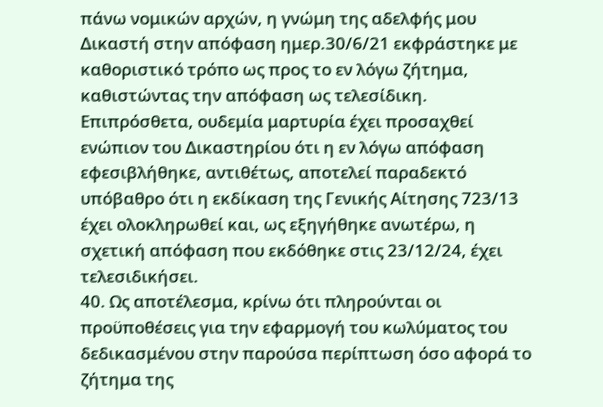πάνω νομικών αρχών, η γνώμη της αδελφής μου Δικαστή στην απόφαση ημερ.30/6/21 εκφράστηκε με καθοριστικό τρόπο ως προς το εν λόγω ζήτημα, καθιστώντας την απόφαση ως τελεσίδικη. Επιπρόσθετα, ουδεμία μαρτυρία έχει προσαχθεί ενώπιον του Δικαστηρίου ότι η εν λόγω απόφαση εφεσιβλήθηκε, αντιθέτως, αποτελεί παραδεκτό υπόβαθρο ότι η εκδίκαση της Γενικής Αίτησης 723/13 έχει ολοκληρωθεί και, ως εξηγήθηκε ανωτέρω, η σχετική απόφαση που εκδόθηκε στις 23/12/24, έχει τελεσιδικήσει.
40. Ως αποτέλεσμα, κρίνω ότι πληρούνται οι προϋποθέσεις για την εφαρμογή του κωλύματος του δεδικασμένου στην παρούσα περίπτωση όσο αφορά το ζήτημα της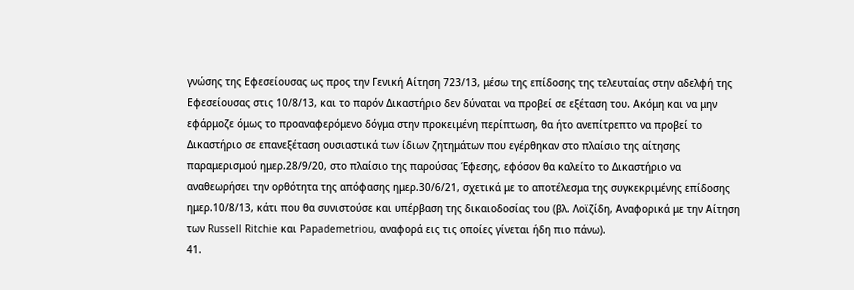γνώσης της Εφεσείουσας ως προς την Γενική Αίτηση 723/13, μέσω της επίδοσης της τελευταίας στην αδελφή της Εφεσείουσας στις 10/8/13, και το παρόν Δικαστήριο δεν δύναται να προβεί σε εξέταση του. Ακόμη και να μην εφάρμοζε όμως το προαναφερόμενο δόγμα στην προκειμένη περίπτωση, θα ήτο ανεπίτρεπτο να προβεί το Δικαστήριο σε επανεξέταση ουσιαστικά των ίδιων ζητημάτων που εγέρθηκαν στο πλαίσιο της αίτησης παραμερισμού ημερ.28/9/20, στο πλαίσιο της παρούσας Έφεσης, εφόσον θα καλείτο το Δικαστήριο να αναθεωρήσει την ορθότητα της απόφασης ημερ.30/6/21, σχετικά με το αποτέλεσμα της συγκεκριμένης επίδοσης ημερ.10/8/13, κάτι που θα συνιστούσε και υπέρβαση της δικαιοδοσίας του (βλ. Λοϊζίδη, Αναφορικά με την Αίτηση των Russell Ritchie και Papademetriou, αναφορά εις τις οποίες γίνεται ήδη πιο πάνω).
41.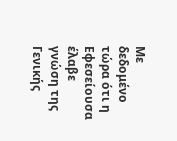Με δεδομένο τώρα ότι η Εφεσείουσα έλαβε γνώση της Γενικής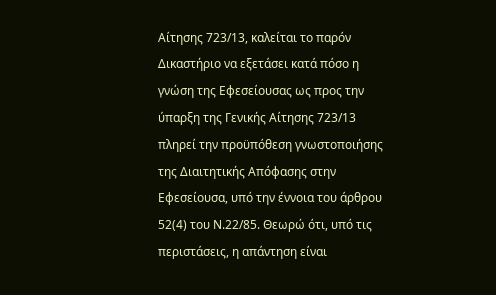Αίτησης 723/13, καλείται το παρόν Δικαστήριο να εξετάσει κατά πόσο η γνώση της Εφεσείουσας ως προς την ύπαρξη της Γενικής Αίτησης 723/13 πληρεί την προϋπόθεση γνωστοποιήσης της Διαιτητικής Απόφασης στην Εφεσείουσα, υπό την έννοια του άρθρου 52(4) του Ν.22/85. Θεωρώ ότι, υπό τις περιστάσεις, η απάντηση είναι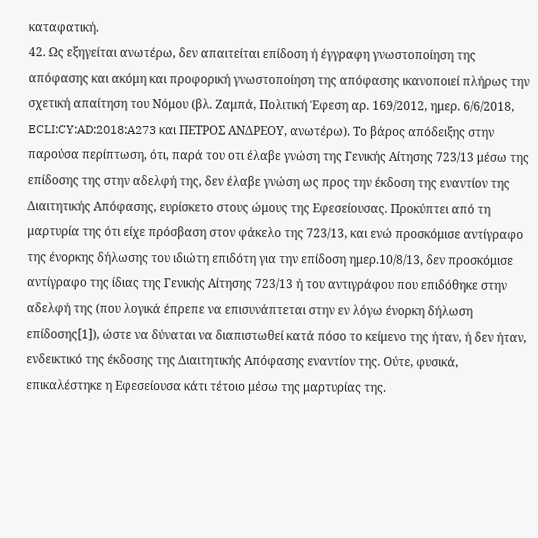καταφατική.
42. Ως εξηγείται ανωτέρω, δεν απαιτείται επίδοση ή έγγραφη γνωστοποίηση της απόφασης και ακόμη και προφορική γνωστοποίηση της απόφασης ικανοποιεί πλήρως την σχετική απαίτηση του Νόμου (βλ. Ζαμπά, Πολιτική Έφεση αρ. 169/2012, ημερ. 6/6/2018, ECLI:CY:AD:2018:A273 και ΠΕΤΡΟΣ ΑΝΔΡΕΟΥ, ανωτέρω). Το βάρος απόδειξης στην παρούσα περίπτωση, ότι, παρά του οτι έλαβε γνώση της Γενικής Αίτησης 723/13 μέσω της επίδοσης της στην αδελφή της, δεν έλαβε γνώση ως προς την έκδοση της εναντίον της Διαιτητικής Απόφασης, ευρίσκετο στους ώμους της Εφεσείουσας. Προκύπτει από τη μαρτυρία της ότι είχε πρόσβαση στον φάκελο της 723/13, και ενώ προσκόμισε αντίγραφο της ένορκης δήλωσης του ιδιώτη επιδότη για την επίδοση ημερ.10/8/13, δεν προσκόμισε αντίγραφο της ίδιας της Γενικής Αίτησης 723/13 ή του αντιγράφου που επιδόθηκε στην αδελφή της (που λογικά έπρεπε να επισυνάπτεται στην εν λόγω ένορκη δήλωση επίδοσης[1]), ώστε να δύναται να διαπιστωθεί κατά πόσο το κείμενο της ήταν, ή δεν ήταν, ενδεικτικό της έκδοσης της Διαιτητικής Απόφασης εναντίον της. Ούτε, φυσικά, επικαλέστηκε η Εφεσείουσα κάτι τέτοιο μέσω της μαρτυρίας της.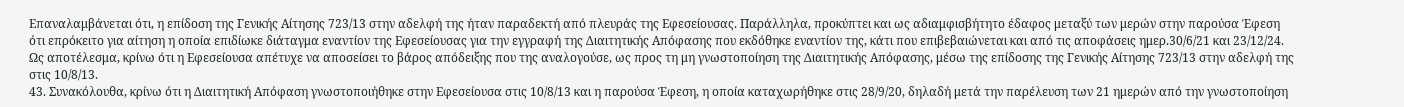Επαναλαμβάνεται ότι, η επίδοση της Γενικής Αίτησης 723/13 στην αδελφή της ήταν παραδεκτή από πλευράς της Εφεσείουσας. Παράλληλα, προκύπτει και ως αδιαμφισβήτητο έδαφος μεταξύ των μερών στην παρούσα Έφεση ότι επρόκειτο για αίτηση η οποία επιδίωκε διάταγμα εναντίον της Εφεσείουσας για την εγγραφή της Διαιτητικής Απόφασης που εκδόθηκε εναντίον της, κάτι που επιβεβαιώνεται και από τις αποφάσεις ημερ.30/6/21 και 23/12/24. Ως αποτέλεσμα, κρίνω ότι η Εφεσείουσα απέτυχε να αποσείσει το βάρος απόδειξης που της αναλογούσε, ως προς τη μη γνωστοποίηση της Διαιτητικής Απόφασης, μέσω της επίδοσης της Γενικής Αίτησης 723/13 στην αδελφή της στις 10/8/13.
43. Συνακόλουθα, κρίνω ότι η Διαιτητική Απόφαση γνωστοποιήθηκε στην Εφεσείουσα στις 10/8/13 και η παρούσα Έφεση, η οποία καταχωρήθηκε στις 28/9/20, δηλαδή μετά την παρέλευση των 21 ημερών από την γνωστοποίηση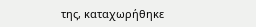της, καταχωρήθηκε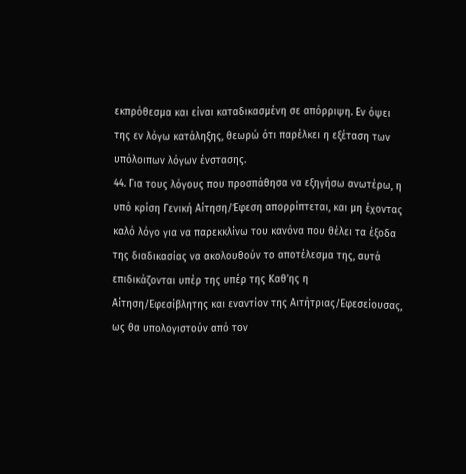εκπρόθεσμα και είναι καταδικασμένη σε απόρριψη. Εν όψει της εν λόγω κατάληξης, θεωρώ ότι παρέλκει η εξέταση των υπόλοιπων λόγων ένστασης.
44. Για τους λόγους που προσπάθησα να εξηγήσω ανωτέρω, η υπό κρίση Γενική Αίτηση/Έφεση απορρίπτεται, και μη έχοντας καλό λόγο για να παρεκκλίνω του κανόνα που θέλει τα έξοδα της διαδικασίας να ακολουθούν το αποτέλεσμα της, αυτά επιδικάζονται υπέρ της υπέρ της Καθ’ης η Αίτηση/Εφεσίβλητης και εναντίον της Αιτήτριας/Εφεσείουσας, ως θα υπολογιστούν από τον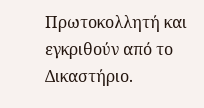Πρωτοκολλητή και εγκριθούν από το Δικαστήριο.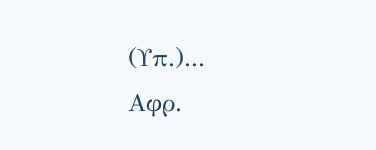(Υπ.)...
Αφρ.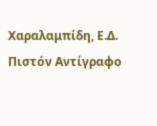Χαραλαμπίδη, Ε.Δ.
Πιστόν Αντίγραφο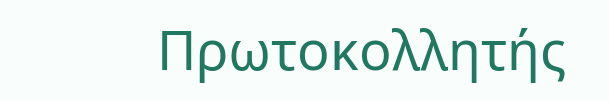Πρωτοκολλητής